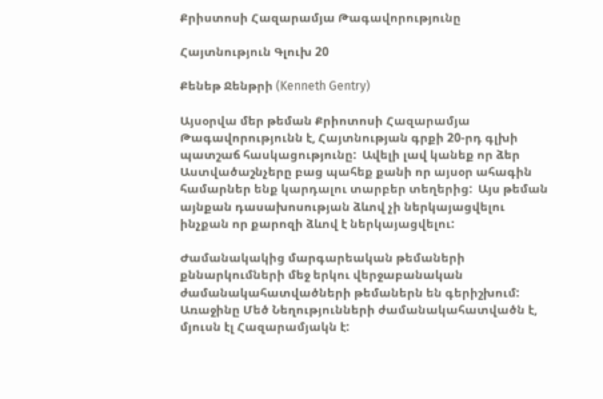Քրիստոսի Հազարամյա Թագավորությունը

Հայտնություն Գլուխ 20

Քենեթ Ջենթրի (Kenneth Gentry)

Այսօրվա մեր թեման Քրիոտոսի Հազարամյա Թագավորությունն է, Հայտնության գրքի 20-րդ գլխի պատշաճ հասկացությունը:  Ավելի լավ կանեք որ ձեր Աստվածաշնչերը բաց պահեք քանի որ այսօր ահագին համարներ ենք կարդալու տարբեր տեղերից:  Այս թեման այնքան դասախոսության ձևով չի ներկայացվելու ինչքան որ քարոզի ձևով է ներկայացվելու:

Ժամանակակից մարգարեական թեմաների քննարկումների մեջ երկու վերջաբանական ժամանակահատվածների թեմաներն են գերիշխում:  Առաջինը Մեծ Նեղությունների ժամանակահատվածն է, մյուսն էլ Հազարամյակն է: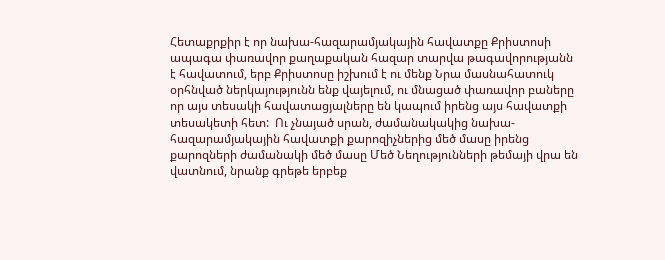Հետաքրքիր է որ նախա-հազարամյակային հավատքը Քրիստոսի ապագա փառավոր քաղաքական հազար տարվա թագավորությանն է հավատում, երբ Քրիստոսը իշխում է ու մենք Նրա մասնահատուկ օրհնված ներկայությունն ենք վայելում, ու մնացած փառավոր բաները որ այս տեսակի հավատացյալները են կապում իրենց այս հավատքի տեսակետի հետ:  Ու չնայած սրան, ժամանակակից նախա-հազարամյակային հավատքի քարոզիչներից մեծ մասը իրենց քարոզների ժամանակի մեծ մասը Մեծ Նեղությունների թեմայի վրա են վատնում, նրանք գրեթե երբեք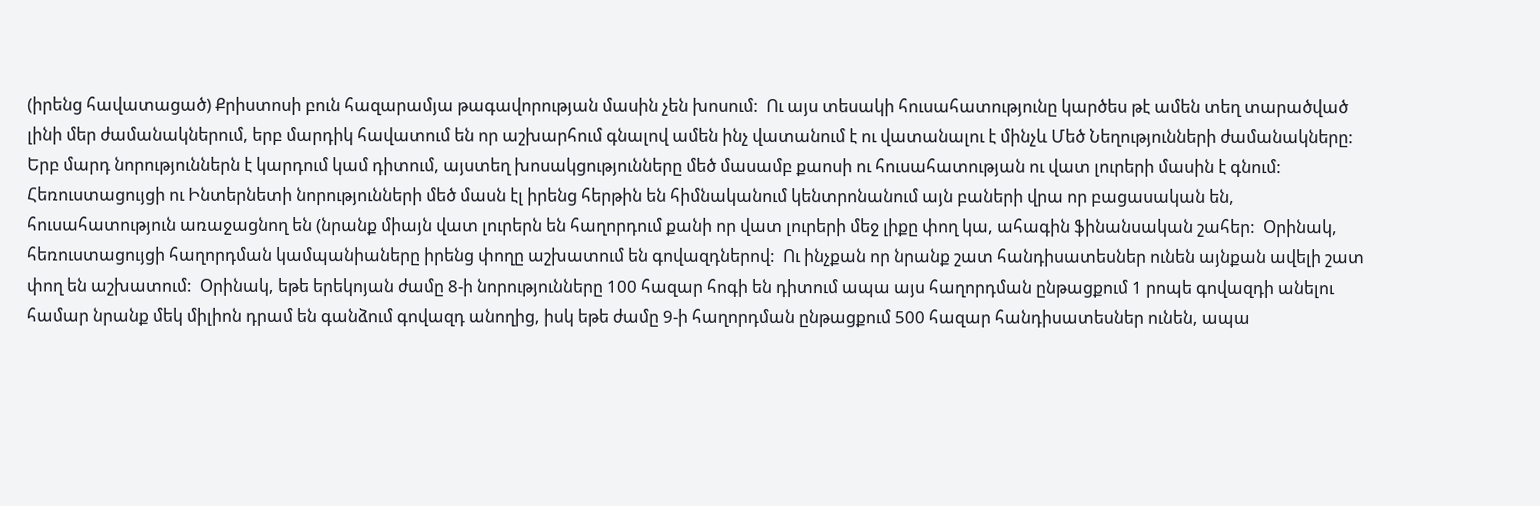(իրենց հավատացած) Քրիստոսի բուն հազարամյա թագավորության մասին չեն խոսում:  Ու այս տեսակի հուսահատությունը կարծես թէ ամեն տեղ տարածված լինի մեր ժամանակներում, երբ մարդիկ հավատում են որ աշխարհում գնալով ամեն ինչ վատանում է ու վատանալու է մինչև Մեծ Նեղությունների ժամանակները:  Երբ մարդ նորություններն է կարդում կամ դիտում, այստեղ խոսակցությունները մեծ մասամբ քաոսի ու հուսահատության ու վատ լուրերի մասին է գնում:  Հեռուստացույցի ու Ինտերնետի նորությունների մեծ մասն էլ իրենց հերթին են հիմնականում կենտրոնանում այն բաների վրա որ բացասական են, հուսահատություն առաջացնող են (նրանք միայն վատ լուրերն են հաղորդում քանի որ վատ լուրերի մեջ լիքը փող կա, ահագին ֆինանսական շահեր:  Օրինակ, հեռուստացույցի հաղորդման կամպանիաները իրենց փողը աշխատում են գովազդներով:  Ու ինչքան որ նրանք շատ հանդիսատեսներ ունեն այնքան ավելի շատ փող են աշխատում:  Օրինակ, եթե երեկոյան ժամը 8-ի նորությունները 100 հազար հոգի են դիտում ապա այս հաղորդման ընթացքում 1 րոպե գովազդի անելու համար նրանք մեկ միլիոն դրամ են գանձում գովազդ անողից, իսկ եթե ժամը 9-ի հաղորդման ընթացքում 500 հազար հանդիսատեսներ ունեն, ապա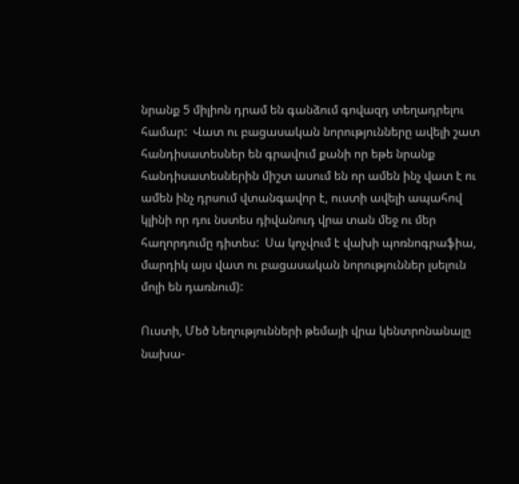նրանք 5 միլիոն դրամ են գանձում գովազդ տեղադրելու համար:  Վատ ու բացասական նորությունները ավելի շատ հանդիսատեսներ են գրավում քանի որ եթե նրանք հանդիսատեսներին միշտ ասում են որ ամեն ինչ վատ է ու ամեն ինչ դրսում վտանգավոր է, ուստի ավելի ապահով կլինի որ դու նստես դիվանուդ վրա տան մեջ ու մեր հաղորդումը դիտես:  Սա կոչվում է վախի պոռնոգրաֆիա, մարդիկ այս վատ ու բացասական նորություններ լսելուն մոլի են դառնում):

Ուստի, Մեծ Նեղությունների թեմայի վրա կենտրոնանալը նախա-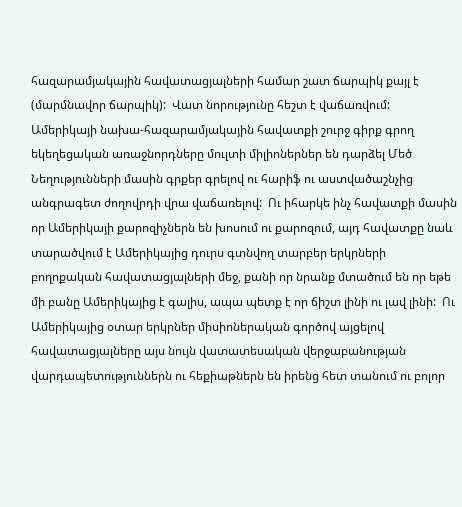հազարամյակային հավատացյալների համար շատ ճարպիկ քայլ է (մարմնավոր ճարպիկ):  Վատ նորությունը հեշտ է վաճառվում:  Ամերիկայի նախա-հազարամյակային հավատքի շուրջ գիրք գրող եկեղեցական առաջնորդները մուլտի միլիոներներ են դարձել Մեծ Նեղությունների մասին գրքեր գրելով ու հարիֆ ու աստվածաշնչից անգրագետ ժողովրդի վրա վաճառելով:  Ու իհարկե ինչ հավատքի մասին որ Ամերիկայի քարոզիչներն են խոսում ու քարոզում, այդ հավատքը նաև տարածվում է Ամերիկայից դուրս գտնվող տարբեր երկրների բողոքական հավատացյալների մեջ, քանի որ նրանք մտածում են որ եթե մի բանը Ամերիկայից է գալիս, ապա պետք է որ ճիշտ լինի ու լավ լինի:  Ու Ամերիկայից օտար երկրներ միսիոներական գործով այցելով հավատացյալները այս նույն վատատեսական վերջաբանության վարդապետություններն ու հեքիաթներն են իրենց հետ տանում ու բոլոր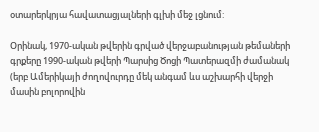օտարերկրյա հավատացյալների գլխի մեջ լցնում:

Օրինակ, 1970-ական թվերին գրված վերջաբանության թեմաների գրքերը 1990-ական թվերի Պարսից Ծոցի Պատերազմի ժամանակ (երբ Ամերիկայի ժողովուրդը մեկ անգամ ևս աշխարհի վերջի մասին բոլորովին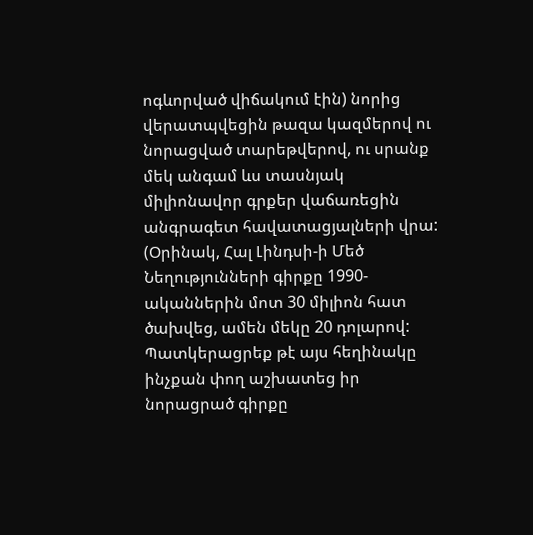ոգևորված վիճակում էին) նորից վերատպվեցին թազա կազմերով ու նորացված տարեթվերով, ու սրանք մեկ անգամ ևս տասնյակ միլիոնավոր գրքեր վաճառեցին անգրագետ հավատացյալների վրա:  (Օրինակ, Հալ Լինդսի-ի Մեծ Նեղությունների գիրքը 1990-ականներին մոտ 30 միլիոն հատ ծախվեց, ամեն մեկը 20 դոլարով:  Պատկերացրեք թէ այս հեղինակը ինչքան փող աշխատեց իր նորացրած գիրքը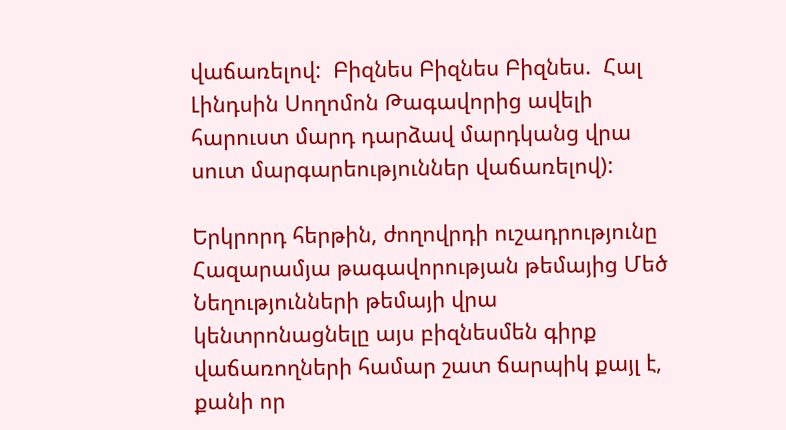վաճառելով:  Բիզնես Բիզնես Բիզնես.  Հալ Լինդսին Սողոմոն Թագավորից ավելի հարուստ մարդ դարձավ մարդկանց վրա սուտ մարգարեություններ վաճառելով):

Երկրորդ հերթին, ժողովրդի ուշադրությունը Հազարամյա թագավորության թեմայից Մեծ Նեղությունների թեմայի վրա կենտրոնացնելը այս բիզնեսմեն գիրք վաճառողների համար շատ ճարպիկ քայլ է, քանի որ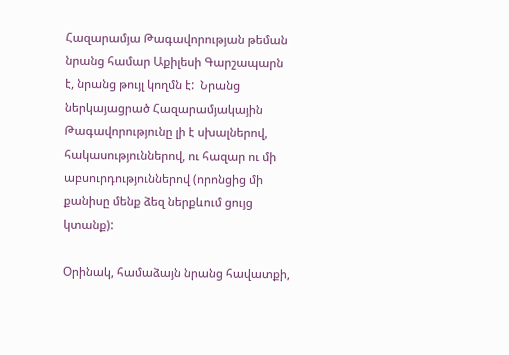Հազարամյա Թագավորության թեման նրանց համար Աքիլեսի Գարշապարն է, նրանց թույլ կողմն է:  Նրանց ներկայացրած Հազարամյակային Թագավորությունը լի է սխալներով, հակասություններով, ու հազար ու մի աբսուրդություններով (որոնցից մի քանիսը մենք ձեզ ներքևում ցույց կտանք):

Օրինակ, համաձայն նրանց հավատքի,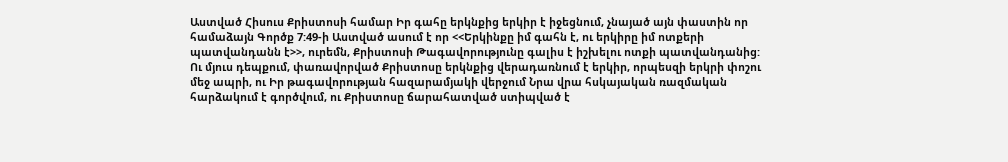Աստված Հիսուս Քրիստոսի համար Իր գահը երկնքից երկիր է իջեցնում, չնայած այն փաստին որ համաձայն Գործք 7:49-ի Աստված ասում է որ <<Երկինքը իմ գահն է, ու երկիրը իմ ոտքերի պատվանդանն է>>, ուրեմն, Քրիստոսի Թագավորությունը գալիս է իշխելու ոտքի պատվանդանից:  Ու մյուս դեպքում, փառավորված Քրիստոսը երկնքից վերադառնում է երկիր, որպեսզի երկրի փոշու մեջ ապրի, ու Իր թագավորության հազարամյակի վերջում Նրա վրա հսկայական ռազմական հարձակում է գործվում, ու Քրիստոսը ճարահատված ստիպված է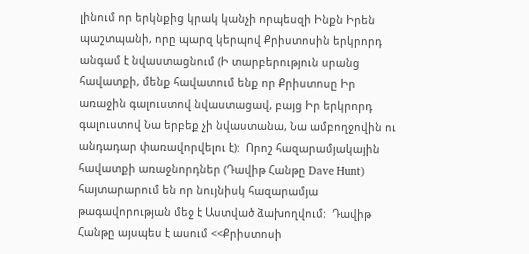լինում որ երկնքից կրակ կանչի որպեսզի Ինքն Իրեն պաշտպանի, որը պարզ կերպով Քրիստոսին երկրորդ անգամ է նվաստացնում (Ի տարբերություն սրանց հավատքի, մենք հավատում ենք որ Քրիստոսը Իր առաջին գալուստով նվաստացավ, բայց Իր երկրորդ գալուստով Նա երբեք չի նվաստանա, Նա ամբողջովին ու անդադար փառավորվելու է):  Որոշ հազարամյակային հավատքի առաջնորդներ (Դավիթ Հանթը Dave Hunt) հայտարարում են որ նույնիսկ հազարամյա թագավորության մեջ է Աստված ձախողվում:  Դավիթ Հանթը այսպես է ասում <<Քրիստոսի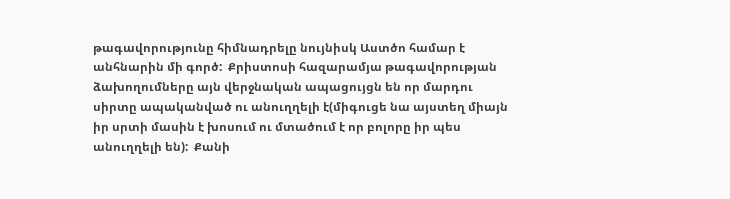թագավորությունը հիմնադրելը նույնիսկ Աստծո համար է անհնարին մի գործ:  Քրիստոսի հազարամյա թագավորության ձախողումները այն վերջնական ապացույցն են որ մարդու սիրտը ապականված ու անուղղելի է(միգուցե նա այստեղ միայն իր սրտի մասին է խոսում ու մտածում է որ բոլորը իր պես անուղղելի են):  Քանի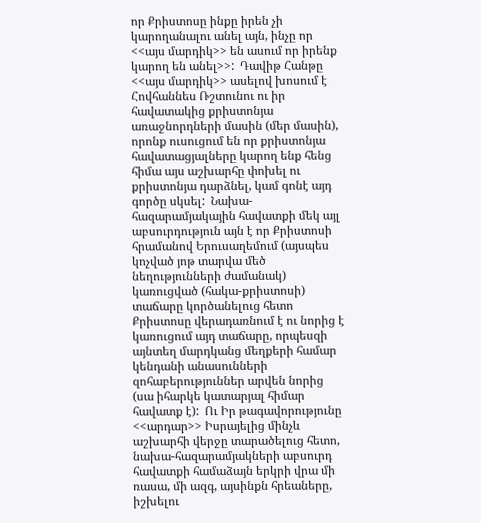որ Քրիստոսը ինքը իրեն չի կարողանալու անել այն, ինչը որ <<այս մարդիկ>> են ասում որ իրենք կարող են անել>>:  Դավիթ Հանթը <<այս մարդիկ>> ասելով խոսում է Հովհաննես Ռշտունու ու իր հավատակից քրիստոնյա առաջնորդների մասին (մեր մասին), որոնք ուսուցում են որ քրիստոնյա հավատացյալները կարող ենք հենց հիմա այս աշխարհը փոխել ու քրիստոնյա դարձնել, կամ գոնէ այդ գործը սկսել:  Նախա-հազարամյակային հավատքի մեկ այլ աբսուրդություն այն է որ Քրիստոսի հրամանով Երուսաղեմում (այսպես կոչված յոթ տարվա մեծ նեղությունների ժամանակ) կառուցված (հակա-քրիստոսի) տաճարը կործանելուց հետո Քրիստոսը վերադառնում է ու նորից է կառուցում այդ տաճարը, որպեսզի այնտեղ մարդկանց մեղքերի համար կենդանի անասունների զոհաբերություններ արվեն նորից (սա իհարկե կատարյալ հիմար հավատք է):  Ու Իր թագավորությունը <<արդար>> Իսրայելից մինչև աշխարհի վերջը տարածելուց հետո, նախա-հազարամյակների աբսուրդ հավատքի համաձայն երկրի վրա մի ռասա, մի ազգ, այսինքն հրեաները, իշխելու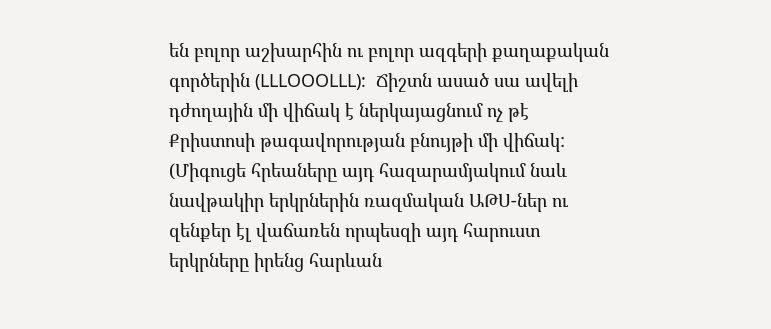են բոլոր աշխարհին ու բոլոր ազգերի քաղաքական գործերին (LLLOOOLLL):  Ճիշտն ասած սա ավելի դժողային մի վիճակ է ներկայացնում ոչ թէ Քրիստոսի թագավորության բնույթի մի վիճակ:  (Միգուցե հրեաները այդ հազարամյակում նաև նավթակիր երկրներին ռազմական ԱԹՍ-ներ ու զենքեր էլ վաճառեն որպեսզի այդ հարուստ երկրները իրենց հարևան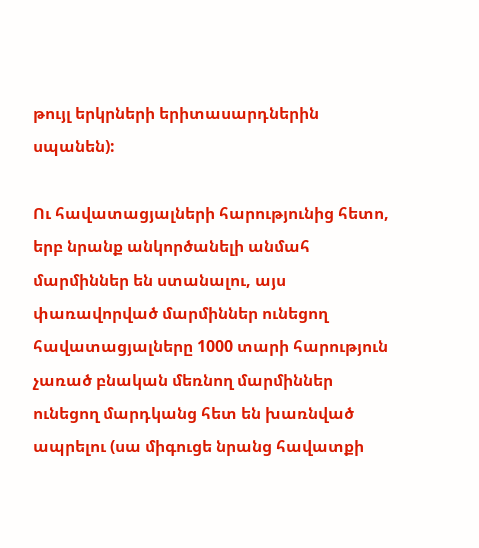թույլ երկրների երիտասարդներին սպանեն):

Ու հավատացյալների հարությունից հետո, երբ նրանք անկործանելի անմահ մարմիններ են ստանալու, այս փառավորված մարմիններ ունեցող հավատացյալները 1000 տարի հարություն չառած բնական մեռնող մարմիններ ունեցող մարդկանց հետ են խառնված ապրելու (սա միգուցե նրանց հավատքի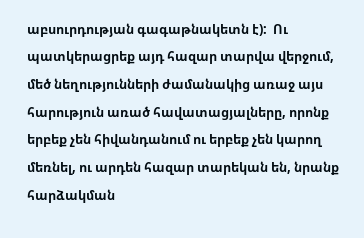աբսուրդության գագաթնակետն է):  Ու պատկերացրեք այդ հազար տարվա վերջում, մեծ նեղությունների ժամանակից առաջ այս հարություն առած հավատացյալները, որոնք երբեք չեն հիվանդանում ու երբեք չեն կարող մեռնել, ու արդեն հազար տարեկան են, նրանք հարձակման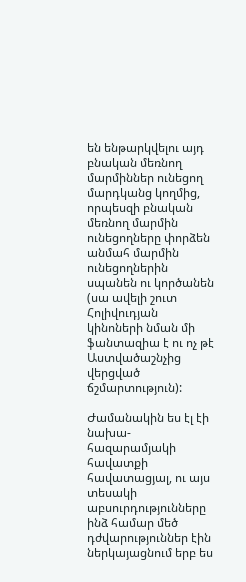են ենթարկվելու այդ բնական մեռնող մարմիններ ունեցող մարդկանց կողմից, որպեսզի բնական մեռնող մարմին ունեցողները փորձեն անմահ մարմին ունեցողներին սպանեն ու կործանեն (սա ավելի շուտ Հոլիվուդյան կինոների նման մի ֆանտազիա է ու ոչ թէ Աստվածաշնչից վերցված ճշմարտություն):

Ժամանակին ես էլ էի նախա-հազարամյակի հավատքի հավատացյալ, ու այս տեսակի աբսուրդությունները ինձ համար մեծ դժվարություններ էին ներկայացնում երբ ես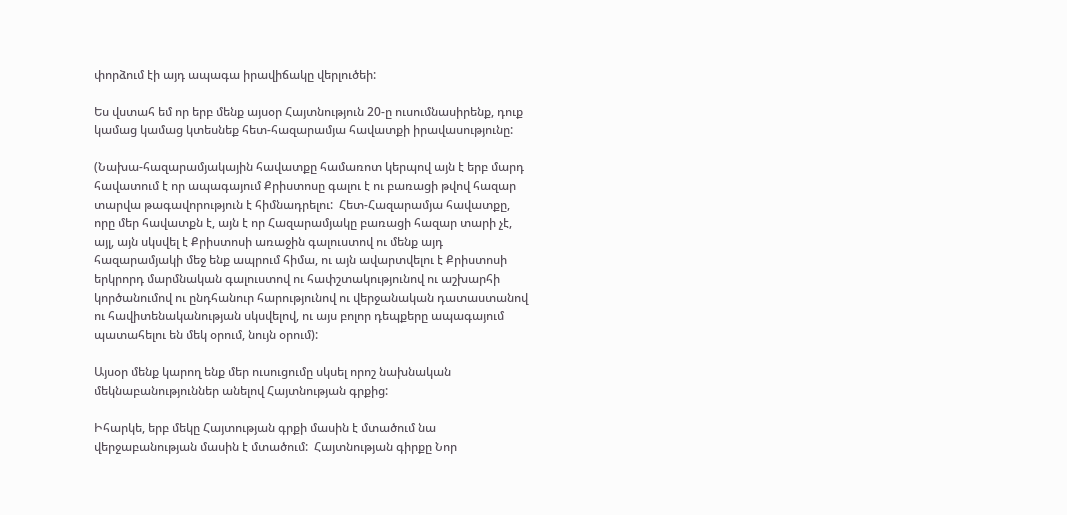փորձում էի այդ ապագա իրավիճակը վերլուծեի:

Ես վստահ եմ որ երբ մենք այսօր Հայտնություն 20-ը ուսումնասիրենք, դուք կամաց կամաց կտեսնեք հետ-հազարամյա հավատքի իրավասությունը:

(Նախա-հազարամյակային հավատքը համառոտ կերպով այն է երբ մարդ հավատում է որ ապագայում Քրիստոսը գալու է ու բառացի թվով հազար տարվա թագավորություն է հիմնադրելու:  Հետ-Հազարամյա հավատքը, որը մեր հավատքն է, այն է որ Հազարամյակը բառացի հազար տարի չէ, այլ, այն սկսվել է Քրիստոսի առաջին գալուստով ու մենք այդ հազարամյակի մեջ ենք ապրում հիմա, ու այն ավարտվելու է Քրիստոսի երկրորդ մարմնական գալուստով ու հափշտակությունով ու աշխարհի կործանումով ու ընդհանուր հարությունով ու վերջանական դատաստանով ու հավիտենականության սկսվելով, ու այս բոլոր դեպքերը ապագայում պատահելու են մեկ օրում, նույն օրում):

Այսօր մենք կարող ենք մեր ուսուցումը սկսել որոշ նախնական մեկնաբանություններ անելով Հայտնության գրքից:

Իհարկե, երբ մեկը Հայտության գրքի մասին է մտածում նա վերջաբանության մասին է մտածում:  Հայտնության գիրքը Նոր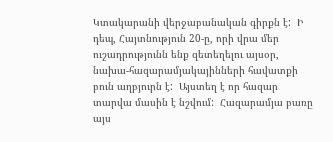Կտակարանի վերջաբանական գիրքն է:  Ի դեպ, Հայտնություն 20-ը, որի վրա մեր ուշադրությունն ենք զետեղելու այսօր, նախա-հազարամյակայինների հավատքի բուն աղբյուրն է:  Այստեղ է որ հազար տարվա մասին է նշվում:  Հազարամյա բառը այս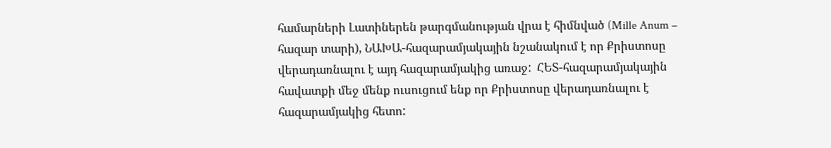համարների Լատիներեն թարգմանության վրա է հիմնված (Mille Anum – հազար տարի), ՆԱԽԱ-հազարամյակային նշանակում է որ Քրիստոսը վերադառնալու է այդ հազարամյակից առաջ:  ՀԵՏ-հազարամյակային հավատքի մեջ մենք ուսուցում ենք որ Քրիստոսը վերադառնալու է հազարամյակից հետո: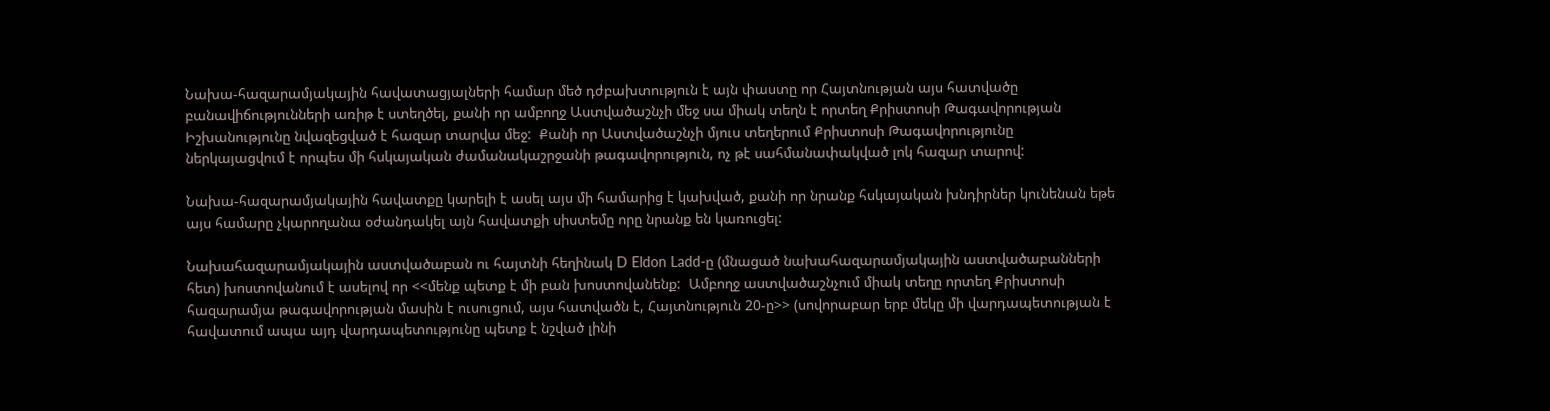Նախա-հազարամյակային հավատացյալների համար մեծ դժբախտություն է այն փաստը որ Հայտնության այս հատվածը բանավիճությունների առիթ է ստեղծել, քանի որ ամբողջ Աստվածաշնչի մեջ սա միակ տեղն է որտեղ Քրիստոսի Թագավորության Իշխանությունը նվազեցված է հազար տարվա մեջ:  Քանի որ Աստվածաշնչի մյուս տեղերում Քրիստոսի Թագավորությունը ներկայացվում է որպես մի հսկայական ժամանակաշրջանի թագավորություն, ոչ թէ սահմանափակված լոկ հազար տարով:

Նախա-հազարամյակային հավատքը կարելի է ասել այս մի համարից է կախված, քանի որ նրանք հսկայական խնդիրներ կունենան եթե այս համարը չկարողանա օժանդակել այն հավատքի սիստեմը որը նրանք են կառուցել:

Նախահազարամյակային աստվածաբան ու հայտնի հեղինակ D Eldon Ladd-ը (մնացած նախահազարամյակային աստվածաբանների հետ) խոստովանում է ասելով որ <<մենք պետք է մի բան խոստովանենք:  Ամբողջ աստվածաշնչում միակ տեղը որտեղ Քրիստոսի հազարամյա թագավորության մասին է ուսուցում, այս հատվածն է, Հայտնություն 20-ը>> (սովորաբար երբ մեկը մի վարդապետության է հավատում ապա այդ վարդապետությունը պետք է նշված լինի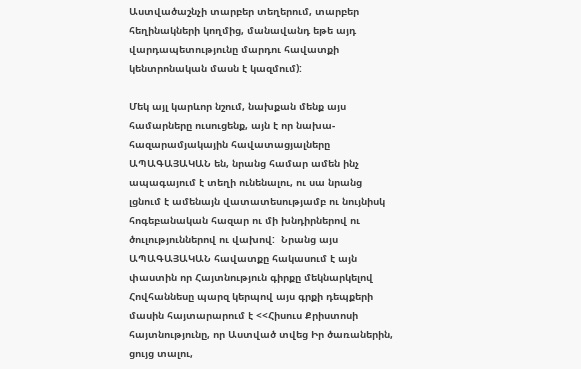Աստվածաշնչի տարբեր տեղերում, տարբեր հեղինակների կողմից, մանավանդ եթե այդ վարդապետությունը մարդու հավատքի կենտրոնական մասն է կազմում):

Մեկ այլ կարևոր նշում, նախքան մենք այս համարները ուսուցենք, այն է որ նախա-հազարամյակային հավատացյալները ԱՊԱԳԱՅԱԿԱՆ են, նրանց համար ամեն ինչ ապագայում է տեղի ունենալու, ու սա նրանց լցնում է ամենայն վատատեսությամբ ու նույնիսկ հոգեբանական հազար ու մի խնդիրներով ու ծուլություններով ու վախով:  Նրանց այս ԱՊԱԳԱՅԱԿԱՆ հավատքը հակասում է այն փաստին որ Հայտնություն գիրքը մեկնարկելով Հովհաննեսը պարզ կերպով այս գրքի դեպքերի մասին հայտարարում է <<Հիսուս Քրիստոսի հայտնությունը, որ Աստված տվեց Իր ծառաներին, ցույց տալու,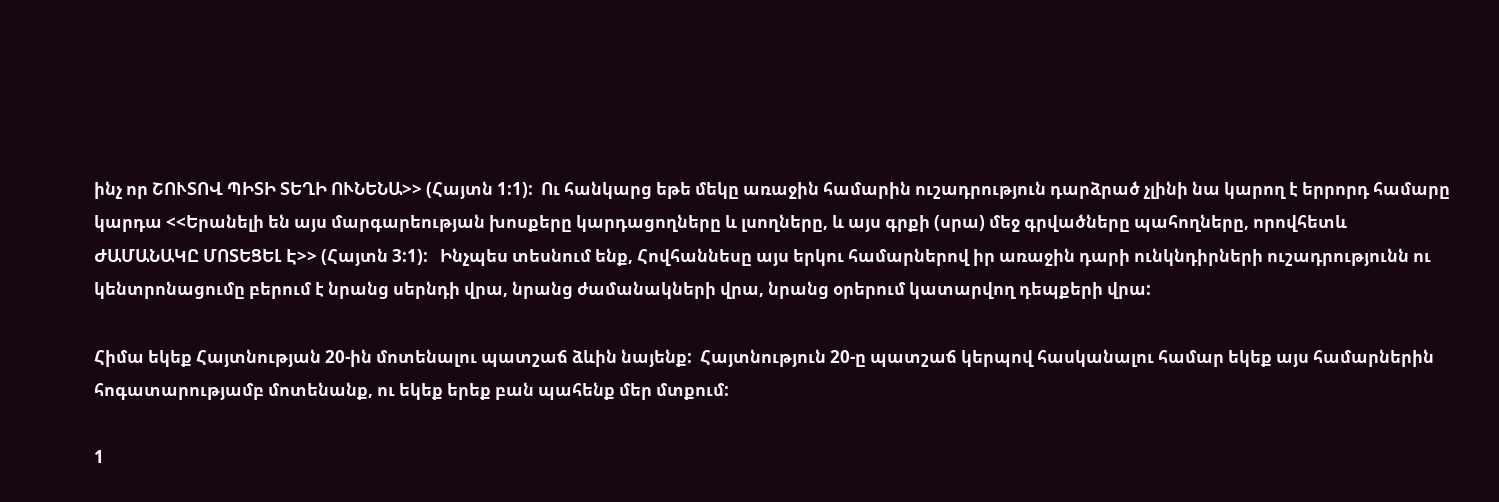ինչ որ ՇՈՒՏՈՎ ՊԻՏԻ ՏԵՂԻ ՈՒՆԵՆԱ>> (Հայտն 1:1):  Ու հանկարց եթե մեկը առաջին համարին ուշադրություն դարձրած չլինի նա կարող է երրորդ համարը կարդա <<Երանելի են այս մարգարեության խոսքերը կարդացողները և լսողները, և այս գրքի (սրա) մեջ գրվածները պահողները, որովհետև ԺԱՄԱՆԱԿԸ ՄՈՏԵՑԵԼ Է>> (Հայտն 3:1):   Ինչպես տեսնում ենք, Հովհաննեսը այս երկու համարներով իր առաջին դարի ունկնդիրների ուշադրությունն ու կենտրոնացումը բերում է նրանց սերնդի վրա, նրանց ժամանակների վրա, նրանց օրերում կատարվող դեպքերի վրա:

Հիմա եկեք Հայտնության 20-ին մոտենալու պատշաճ ձևին նայենք:  Հայտնություն 20-ը պատշաճ կերպով հասկանալու համար եկեք այս համարներին հոգատարությամբ մոտենանք, ու եկեք երեք բան պահենք մեր մտքում:

1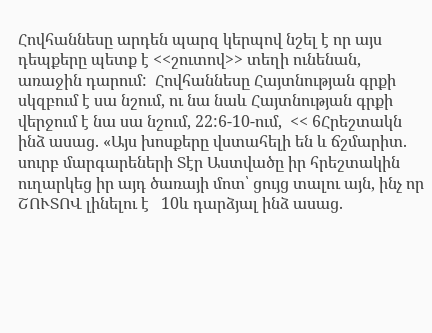Հովհաննեսը արդեն պարզ կերպով նշել է որ այս դեպքերը պետք է <<շուտով>> տեղի ունենան, առաջին դարում:  Հովհաննեսը Հայտնության գրքի սկզբում է սա նշում, ու նա նաև Հայտնության գրքի վերջում է նա սա նշում, 22:6-10-ում,  << 6Հրեշտակն ինձ ասաց. «Այս խոսքերը վստահելի են և ճշմարիտ. սուրբ մարգարեների Տէր Աստվածը իր հրեշտակին ուղարկեց իր այդ ծառայի մոտ՝ ցույց տալու այն, ինչ որ ՇՈՒՏՈՎ լինելու է   10և դարձյալ ինձ ասաց.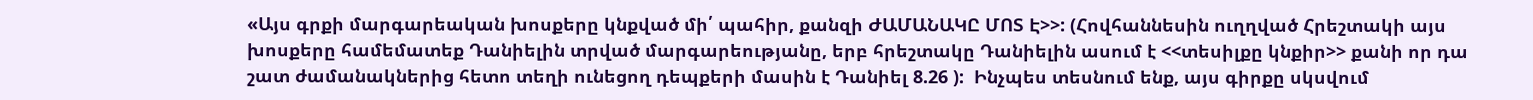«Այս գրքի մարգարեական խոսքերը կնքված մի՛ պահիր, քանզի ԺԱՄԱՆԱԿԸ ՄՈՏ Է>>: (Հովհաննեսին ուղղված Հրեշտակի այս խոսքերը համեմատեք Դանիելին տրված մարգարեությանը, երբ հրեշտակը Դանիելին ասում է <<տեսիլքը կնքիր>> քանի որ դա շատ ժամանակներից հետո տեղի ունեցող դեպքերի մասին է Դանիել 8.26 ):  Ինչպես տեսնում ենք, այս գիրքը սկսվում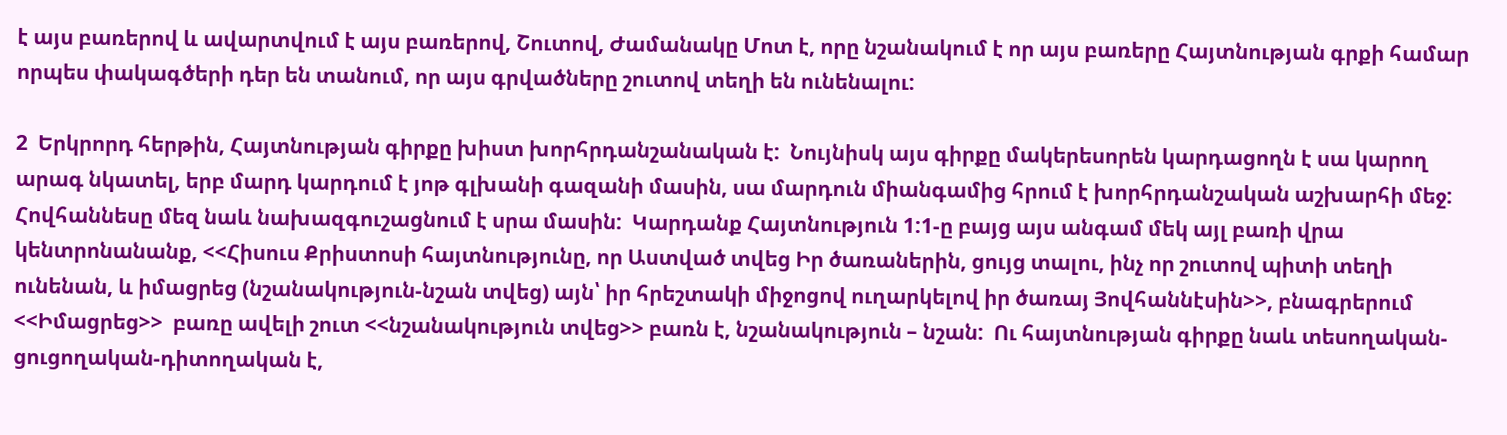է այս բառերով և ավարտվում է այս բառերով, Շուտով, Ժամանակը Մոտ է, որը նշանակում է որ այս բառերը Հայտնության գրքի համար որպես փակագծերի դեր են տանում, որ այս գրվածները շուտով տեղի են ունենալու:

2  Երկրորդ հերթին, Հայտնության գիրքը խիստ խորհրդանշանական է:  Նույնիսկ այս գիրքը մակերեսորեն կարդացողն է սա կարող արագ նկատել, երբ մարդ կարդում է յոթ գլխանի գազանի մասին, սա մարդուն միանգամից հրում է խորհրդանշական աշխարհի մեջ:  Հովհաննեսը մեզ նաև նախազգուշացնում է սրա մասին:  Կարդանք Հայտնություն 1:1-ը բայց այս անգամ մեկ այլ բառի վրա կենտրոնանանք, <<Հիսուս Քրիստոսի հայտնությունը, որ Աստված տվեց Իր ծառաներին, ցույց տալու, ինչ որ շուտով պիտի տեղի ունենան, և իմացրեց (նշանակություն-նշան տվեց) այն՝ իր հրեշտակի միջոցով ուղարկելով իր ծառայ Յովհաննէսին>>, բնագրերում <<Իմացրեց>>  բառը ավելի շուտ <<նշանակություն տվեց>> բառն է, նշանակություն – նշան:  Ու հայտնության գիրքը նաև տեսողական-ցուցողական-դիտողական է,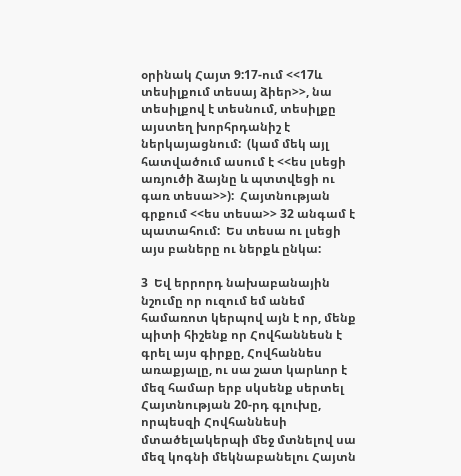օրինակ Հայտ 9:17-ում <<17և տեսիլքում տեսայ ձիեր>>, նա տեսիլքով է տեսնում, տեսիլքը այստեղ խորհրդանիշ է ներկայացնում:  (կամ մեկ այլ հատվածում ասում է <<ես լսեցի առյուծի ձայնը և պտտվեցի ու գառ տեսա>>):  Հայտնության գրքում <<ես տեսա>> 32 անգամ է պատահում:  Ես տեսա ու լսեցի այս բաները ու ներքև ընկա:

3  Եվ երրորդ նախաբանային նշումը որ ուզում եմ անեմ համառոտ կերպով այն է որ, մենք պիտի հիշենք որ Հովհաննեսն է գրել այս գիրքը, Հովհաննես առաքյալը, ու սա շատ կարևոր է մեզ համար երբ սկսենք սերտել Հայտնության 20-րդ գլուխը, որպեսզի Հովհաննեսի մտածելակերպի մեջ մտնելով սա մեզ կոգնի մեկնաբանելու Հայտն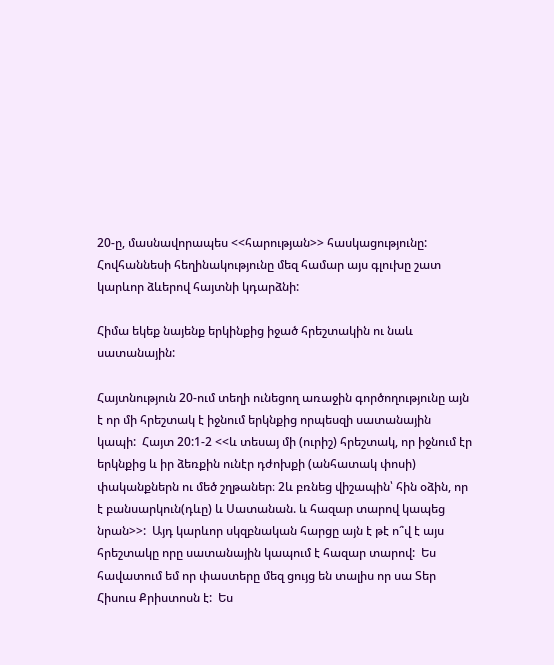20-ը, մասնավորապես <<հարության>> հասկացությունը:  Հովհաննեսի հեղինակությունը մեզ համար այս գլուխը շատ կարևոր ձևերով հայտնի կդարձնի:

Հիմա եկեք նայենք երկինքից իջած հրեշտակին ու նաև սատանային:

Հայտնություն 20-ում տեղի ունեցող առաջին գործողությունը այն է որ մի հրեշտակ է իջնում երկնքից որպեսզի սատանային կապի:  Հայտ 20:1-2 <<և տեսայ մի (ուրիշ) հրեշտակ, որ իջնում էր երկնքից և իր ձեռքին ունէր դժոխքի (անհատակ փոսի) փականքներն ու մեծ շղթաներ։ 2և բռնեց վիշապին՝ հին օձին, որ է բանսարկուն(դևը) և Սատանան. և հազար տարով կապեց նրան>>:  Այդ կարևոր սկզբնական հարցը այն է թէ ո՞վ է այս հրեշտակը որը սատանային կապում է հազար տարով:  Ես հավատում եմ որ փաստերը մեզ ցույց են տալիս որ սա Տեր Հիսուս Քրիստոսն է:  Ես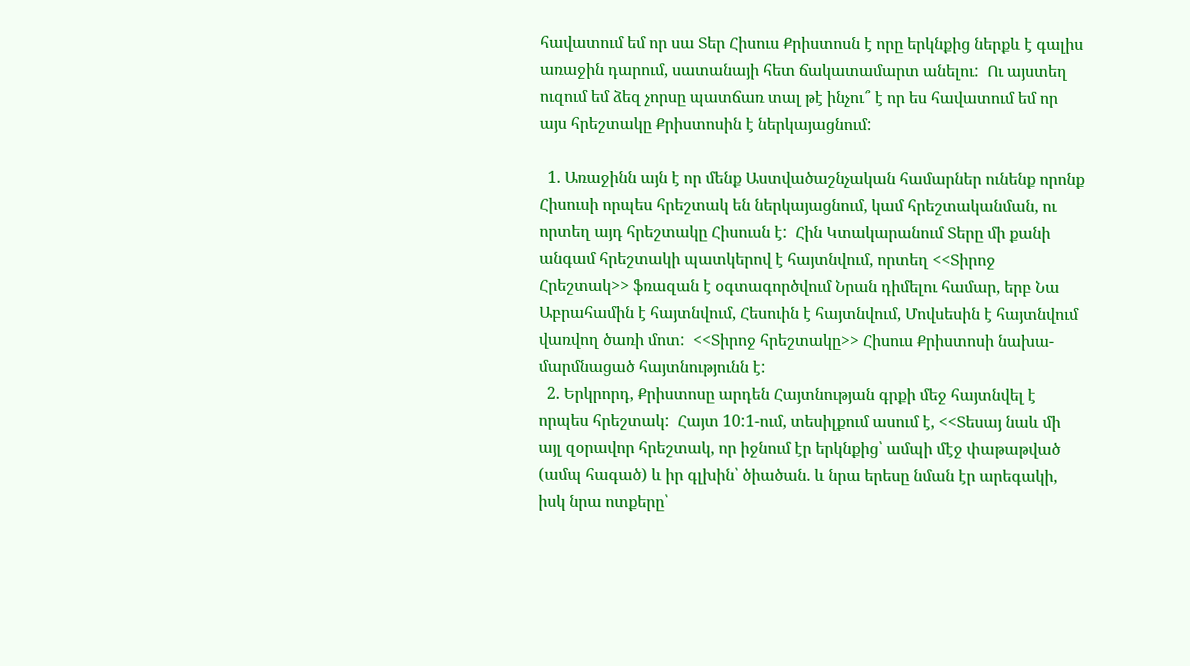հավատում եմ որ սա Տեր Հիսուս Քրիստոսն է որը երկնքից ներքև է գալիս առաջին դարում, սատանայի հետ ճակատամարտ անելու:  Ու այստեղ ուզում եմ ձեզ չորսը պատճառ տալ թէ ինչու՞ է որ ես հավատում եմ որ այս հրեշտակը Քրիստոսին է ներկայացնում:

  1. Առաջինն այն է որ մենք Աստվածաշնչական համարներ ունենք որոնք Հիսուսի որպես հրեշտակ են ներկայացնում, կամ հրեշտականման, ու որտեղ այդ հրեշտակը Հիսուսն է:  Հին Կտակարանում Տերը մի քանի անգամ հրեշտակի պատկերով է հայտնվում, որտեղ <<Տիրոջ Հրեշտակ>> ֆռազան է օգտագործվում Նրան դիմելու համար, երբ Նա Աբրահամին է հայտնվում, Հեսուին է հայտնվում, Մովսեսին է հայտնվում վառվող ծառի մոտ:  <<Տիրոջ հրեշտակը>> Հիսուս Քրիստոսի նախա-մարմնացած հայտնությունն է:
  2. Երկրորդ, Քրիստոսը արդեն Հայտնության գրքի մեջ հայտնվել է որպես հրեշտակ:  Հայտ 10:1-ում, տեսիլքում ասում է, <<Տեսայ նաև մի այլ զօրավոր հրեշտակ, որ իջնում էր երկնքից՝ ամպի մէջ փաթաթված (ամպ հագած) և իր գլխին՝ ծիածան. և նրա երեսը նման էր արեգակի, իսկ նրա ոտքերը՝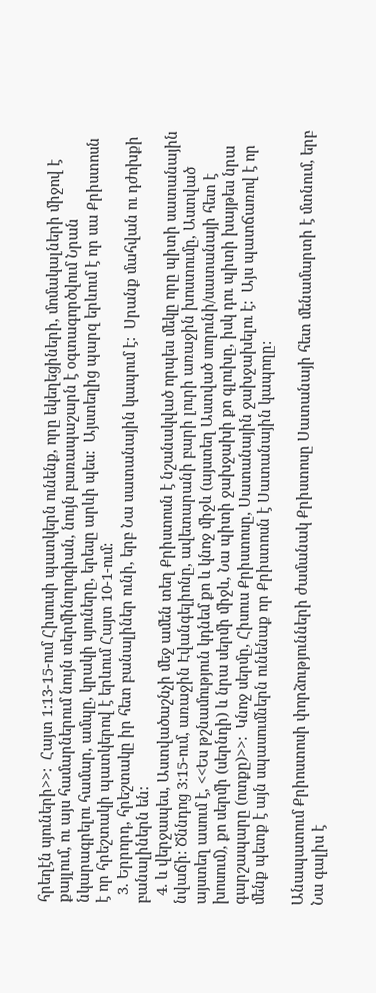հրեղէն սյուների>>:  Հայտ 1:13-15-ում Հիսուսի պատկերն ունենք, որը եկեղեցիների, մոմակալների միջով է քայլում, ու այս համարներում նույն տերմինոլոգիան, նույն բառապաշարն է օգտագործվում Նրան նկարագրելու համար, ամպը, կրակի սյուները, երեսը արևի պես:  Այստեղից պարզ երևում է որ սա Քրիստոսն է որ հրեշտակի պատկերով է երևում Հայտ 10-1-ում:
  3. Երրորդ, հրեշտակը իր հետ բանալիներ ունի, երբ Նա սատանային կապում է:  Սրանք մահվան ու դժոխքի բանալիներն են:
  4. և վերջապես, Աստվածաշնչի մեջ ամեն տեղ Քրիստոսն է նշանակված որպես մեկը որը պիտի սատանային նվաճի: Ծննդոց 3:15-ում, առաջին Էվանգելիոնը, ավետարանի բարի լուրի առաջին խոստումը, Աստված այստեղ ասում է, <<Ես թշնամություն կդնեմ քո և կնոջ միջև (այստեղ Աստված սողունի/սատանայի հետ է խոսում), քո սերմի (սերնդի) և նրա սերմի միջև, Նա պիտի ջախջախի քո գլուխը, իսկ դու պիտի խայթես նրա գարշապարը (ոտքը)>>:  Կնոջ սերմը, Հիսուս Քրիստոսը, Սատանային ջախջախելու է:  Այս պատճառով է որ մենք պետք է այն սպասումներն ունենաք որ Քրիստոսն է Սատանային կապողը:

Անապատում Քրիոստոսի փորձությունների ժամանակ Քրիստոսը Սատանայի հետ մենամարտի է մտնում, երբ Նա գալիս է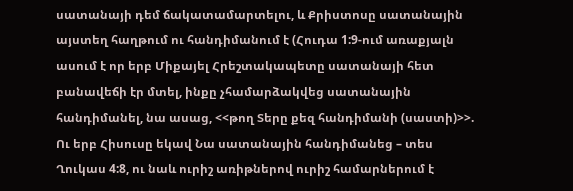սատանայի դեմ ճակատամարտելու, և Քրիստոսը սատանային այստեղ հաղթում ու հանդիմանում է (Հուդա 1:9-ում առաքյալն ասում է որ երբ Միքայել Հրեշտակապետը սատանայի հետ բանավեճի էր մտել, ինքը չհամարձակվեց սատանային հանդիմանել, նա ասաց, <<թող Տերը քեզ հանդիմանի (սաստի)>>.  Ու երբ Հիսուսը եկավ Նա սատանային հանդիմանեց – տես Ղուկաս 4:8, ու նաև ուրիշ առիթներով ուրիշ համարներում է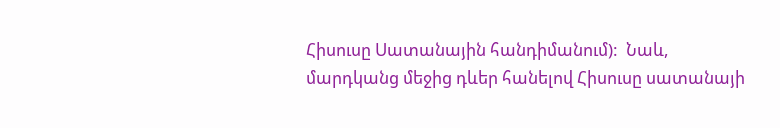Հիսուսը Սատանային հանդիմանում):  Նաև, մարդկանց մեջից դևեր հանելով Հիսուսը սատանայի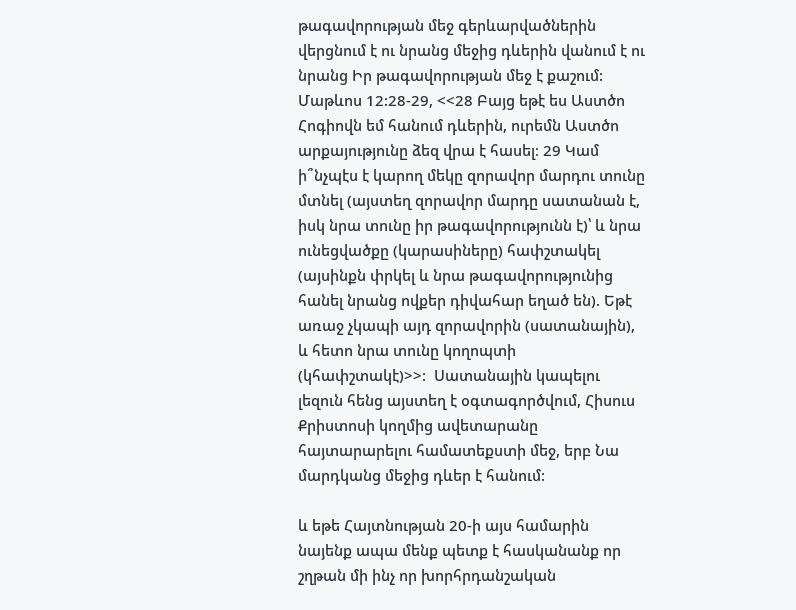թագավորության մեջ գերևարվածներին վերցնում է ու նրանց մեջից դևերին վանում է ու նրանց Իր թագավորության մեջ է քաշում:  Մաթևոս 12:28-29, <<28 Բայց եթէ ես Աստծո Հոգիովն եմ հանում դևերին, ուրեմն Աստծո արքայությունը ձեզ վրա է հասել։ 29 Կամ ի՞նչպէս է կարող մեկը զորավոր մարդու տունը մտնել (այստեղ զորավոր մարդը սատանան է, իսկ նրա տունը իր թագավորությունն է)՝ և նրա ունեցվածքը (կարասիները) հափշտակել (այսինքն փրկել և նրա թագավորությունից հանել նրանց ովքեր դիվահար եղած են). Եթէ առաջ չկապի այդ զորավորին (սատանային), և հետո նրա տունը կողոպտի (կհափշտակէ)>>:  Սատանային կապելու լեզուն հենց այստեղ է օգտագործվում, Հիսուս Քրիստոսի կողմից ավետարանը հայտարարելու համատեքստի մեջ, երբ Նա մարդկանց մեջից դևեր է հանում:

և եթե Հայտնության 20-ի այս համարին նայենք ապա մենք պետք է հասկանանք որ շղթան մի ինչ որ խորհրդանշական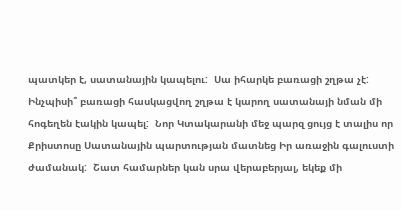պատկեր է, սատանային կապելու:  Սա իհարկե բառացի շղթա չէ:  Ինչպիսի՞ բառացի հասկացվող շղթա է կարող սատանայի նման մի հոգեղեն էակին կապել:  Նոր Կտակարանի մեջ պարզ ցույց է տալիս որ Քրիստոսը Սատանային պարտության մատնեց Իր առաջին գալուստի ժամանակ:  Շատ համարներ կան սրա վերաբերյալ, եկեք մի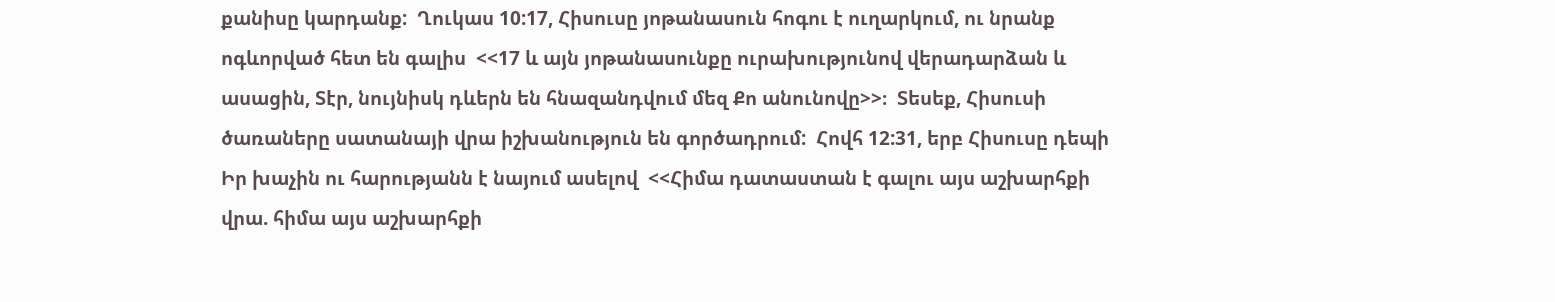քանիսը կարդանք:  Ղուկաս 10:17, Հիսուսը յոթանասուն հոգու է ուղարկում, ու նրանք ոգևորված հետ են գալիս  <<17 և այն յոթանասունքը ուրախությունով վերադարձան և ասացին, Տէր, նույնիսկ դևերն են հնազանդվում մեզ Քո անունովը>>։  Տեսեք, Հիսուսի ծառաները սատանայի վրա իշխանություն են գործադրում:  Հովհ 12:31, երբ Հիսուսը դեպի Իր խաչին ու հարությանն է նայում ասելով  <<Հիմա դատաստան է գալու այս աշխարհքի վրա. հիմա այս աշխարհքի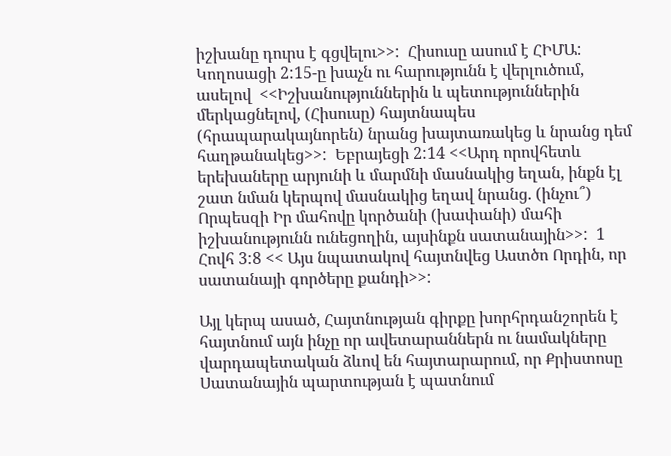իշխանը դուրս է գցվելու>>:  Հիսուսը ասում է ՀԻՄԱ:   Կողոսացի 2:15-ը խաչն ու հարությունն է վերլուծում, ասելով  <<Իշխանություններին և պետություններին մերկացնելով, (Հիսուսը) հայտնապես (հրապարակայնորեն) նրանց խայտառակեց և նրանց դեմ հաղթանակեց>>:  Եբրայեցի 2:14 <<Արդ որովհետև երեխաները արյունի և մարմնի մասնակից եղան, ինքն էլ շատ նման կերպով մասնակից եղավ նրանց. (ինչու՞) Որպեսզի Իր մահովը կործանի (խափանի) մահի իշխանությունն ունեցողին, այսինքն սատանային>>:  1 Հովհ 3:8 << Այս նպատակով հայտնվեց Աստծո Որդին, որ սատանայի գործերը քանդի>>:

Այլ կերպ ասած, Հայտնության գիրքը խորհրդանշորեն է հայտնում այն ինչը որ ավետարաններն ու նամակները վարդապետական ձևով են հայտարարում, որ Քրիստոսը Սատանային պարտության է պատնում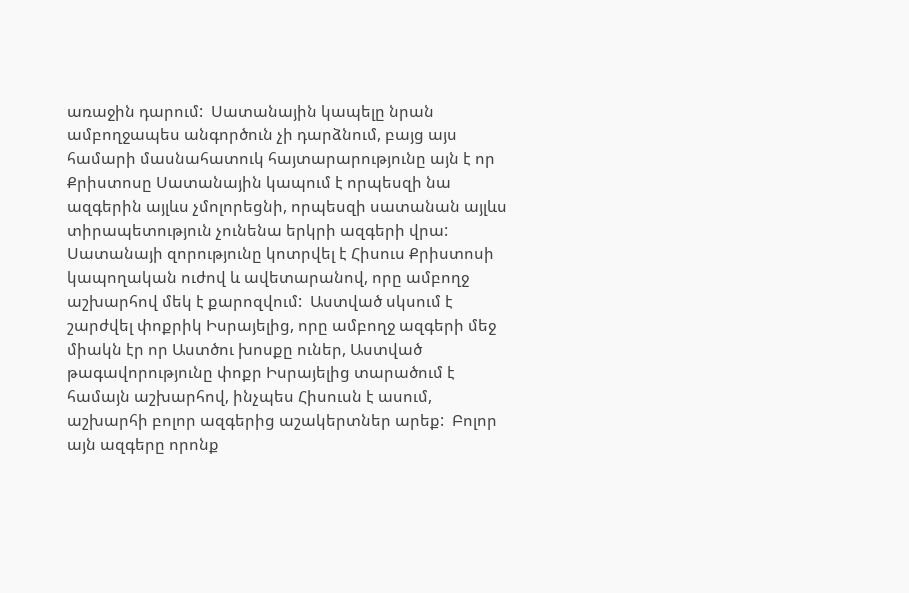առաջին դարում:  Սատանային կապելը նրան ամբողջապես անգործուն չի դարձնում, բայց այս համարի մասնահատուկ հայտարարությունը այն է որ Քրիստոսը Սատանային կապում է որպեսզի նա ազգերին այլևս չմոլորեցնի, որպեսզի սատանան այլևս տիրապետություն չունենա երկրի ազգերի վրա:  Սատանայի զորությունը կոտրվել է Հիսուս Քրիստոսի կապողական ուժով և ավետարանով, որը ամբողջ աշխարհով մեկ է քարոզվում:  Աստված սկսում է շարժվել փոքրիկ Իսրայելից, որը ամբողջ ազգերի մեջ միակն էր որ Աստծու խոսքը ուներ, Աստված թագավորությունը փոքր Իսրայելից տարածում է համայն աշխարհով, ինչպես Հիսուսն է ասում, աշխարհի բոլոր ազգերից աշակերտներ արեք:  Բոլոր այն ազգերը որոնք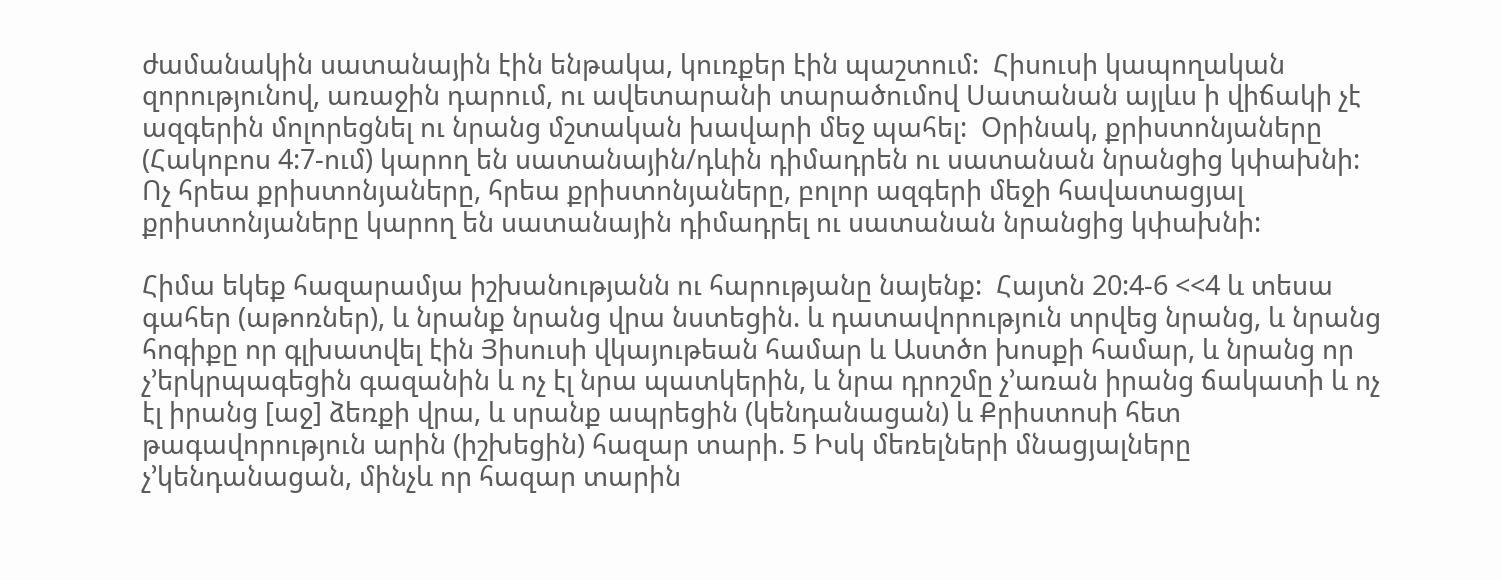ժամանակին սատանային էին ենթակա, կուռքեր էին պաշտում:  Հիսուսի կապողական զորությունով, առաջին դարում, ու ավետարանի տարածումով Սատանան այլևս ի վիճակի չէ ազգերին մոլորեցնել ու նրանց մշտական խավարի մեջ պահել:  Օրինակ, քրիստոնյաները (Հակոբոս 4:7-ում) կարող են սատանային/դևին դիմադրեն ու սատանան նրանցից կփախնի:  Ոչ հրեա քրիստոնյաները, հրեա քրիստոնյաները, բոլոր ազգերի մեջի հավատացյալ քրիստոնյաները կարող են սատանային դիմադրել ու սատանան նրանցից կփախնի:

Հիմա եկեք հազարամյա իշխանությանն ու հարությանը նայենք:  Հայտն 20:4-6 <<4 և տեսա գահեր (աթոռներ), և նրանք նրանց վրա նստեցին. և դատավորություն տրվեց նրանց, և նրանց հոգիքը որ գլխատվել էին Յիսուսի վկայութեան համար և Աստծո խոսքի համար, և նրանց որ չ’երկրպագեցին գազանին և ոչ էլ նրա պատկերին, և նրա դրոշմը չ’առան իրանց ճակատի և ոչ էլ իրանց [աջ] ձեռքի վրա, և սրանք ապրեցին (կենդանացան) և Քրիստոսի հետ թագավորություն արին (իշխեցին) հազար տարի. 5 Իսկ մեռելների մնացյալները չ’կենդանացան, մինչև որ հազար տարին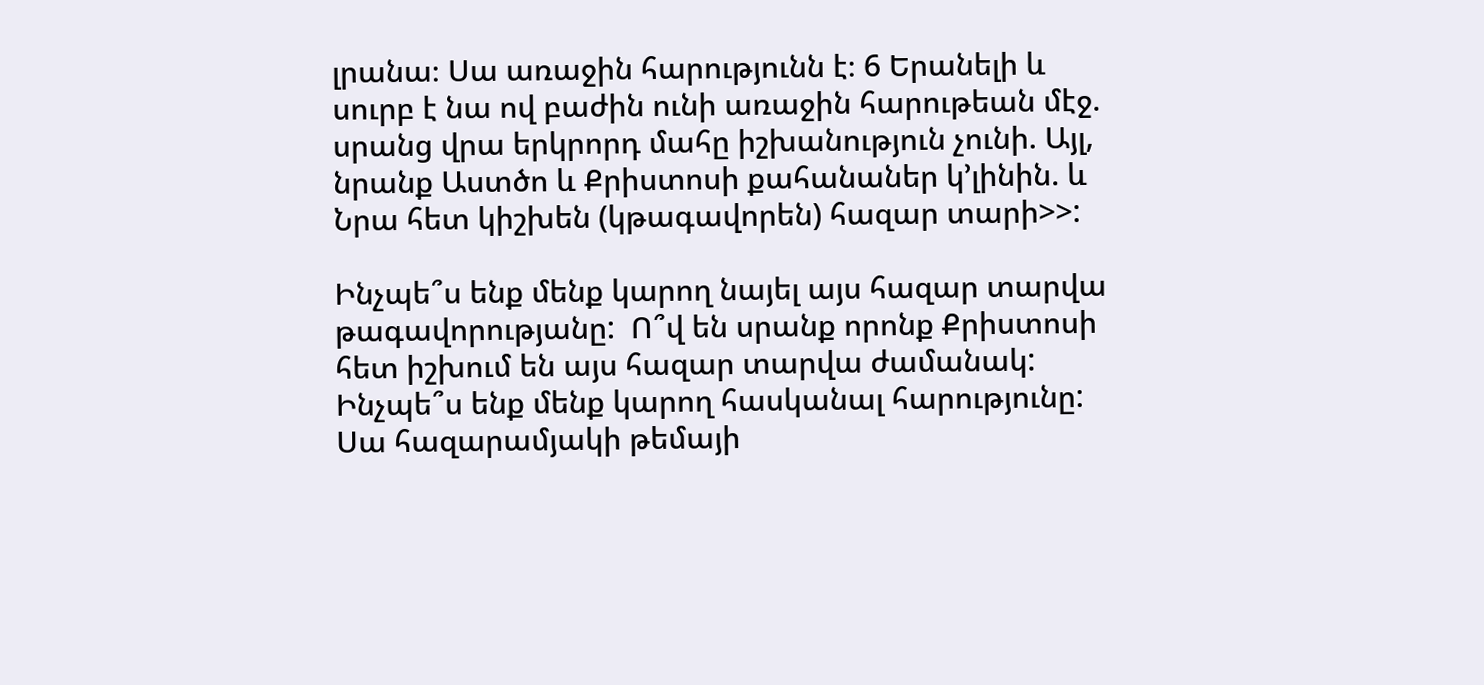լրանա։ Սա առաջին հարությունն է։ 6 Երանելի և սուրբ է նա ով բաժին ունի առաջին հարութեան մէջ. սրանց վրա երկրորդ մահը իշխանություն չունի. Այլ, նրանք Աստծո և Քրիստոսի քահանաներ կ’լինին. և Նրա հետ կիշխեն (կթագավորեն) հազար տարի>>:

Ինչպե՞ս ենք մենք կարող նայել այս հազար տարվա թագավորությանը:  Ո՞վ են սրանք որոնք Քրիստոսի հետ իշխում են այս հազար տարվա ժամանակ:  Ինչպե՞ս ենք մենք կարող հասկանալ հարությունը:  Սա հազարամյակի թեմայի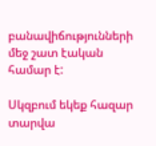բանավիճությունների մեջ շատ էական համար է:

Սկզբում եկեք հազար տարվա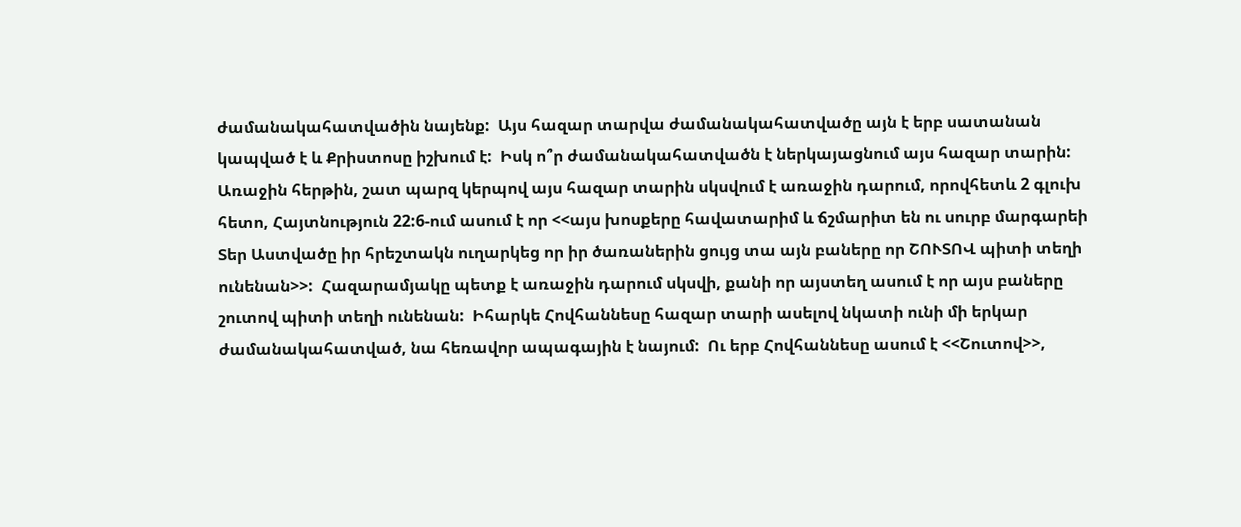ժամանակահատվածին նայենք:  Այս հազար տարվա ժամանակահատվածը այն է երբ սատանան կապված է և Քրիստոսը իշխում է:  Իսկ ո՞ր ժամանակահատվածն է ներկայացնում այս հազար տարին:  Առաջին հերթին, շատ պարզ կերպով այս հազար տարին սկսվում է առաջին դարում, որովհետև 2 գլուխ հետո, Հայտնություն 22:6-ում ասում է որ <<այս խոսքերը հավատարիմ և ճշմարիտ են ու սուրբ մարգարեի Տեր Աստվածը իր հրեշտակն ուղարկեց որ իր ծառաներին ցույց տա այն բաները որ ՇՈՒՏՈՎ պիտի տեղի ունենան>>:  Հազարամյակը պետք է առաջին դարում սկսվի, քանի որ այստեղ ասում է որ այս բաները շուտով պիտի տեղի ունենան:  Իհարկե Հովհաննեսը հազար տարի ասելով նկատի ունի մի երկար ժամանակահատված, նա հեռավոր ապագային է նայում:  Ու երբ Հովհաննեսը ասում է <<Շուտով>>,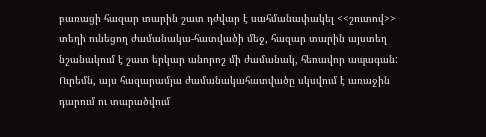բառացի հազար տարին շատ դժվար է սահմանափակել <<շուտով>> տեղի ունեցող ժամանակա-հատվածի մեջ, հազար տարին այստեղ նշանակում է շատ երկար անորոշ մի ժամանակ, հեռավոր ապագան:  Ուրեմն, այս հազարամյա ժամանակահատվածը սկսվում է առաջին դարում ու տարածվում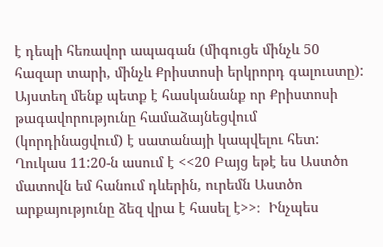է դեպի հեռավոր ապագան (միգուցե մինչև 50 հազար տարի, մինչև Քրիստոսի երկրորդ գալուստը):  Այստեղ մենք պետք է հասկանանք որ Քրիստոսի թագավորությունը համաձայնեցվում (կորդինացվում) է սատանայի կապվելու հետ:  Ղուկաս 11:20-ն ասում է <<20 Բայց եթէ ես Աստծո մատովն եմ հանում դևերին, ուրեմն Աստծո արքայությունը ձեզ վրա է հասել է>>։  Ինչպես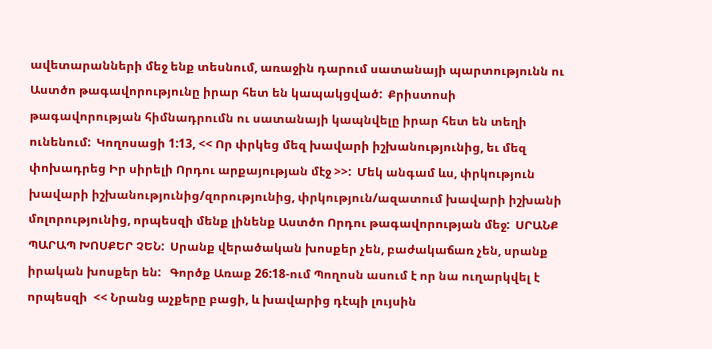ավետարանների մեջ ենք տեսնում, առաջին դարում սատանայի պարտությունն ու Աստծո թագավորությունը իրար հետ են կապակցված:  Քրիստոսի թագավորության հիմնադրումն ու սատանայի կապնվելը իրար հետ են տեղի ունենում:  Կողոսացի 1:13, << Որ փրկեց մեզ խավարի իշխանությունից, եւ մեզ փոխադրեց Իր սիրելի Որդու արքայության մէջ >>:  Մեկ անգամ ևս, փրկություն խավարի իշխանությունից/զորությունից, փրկություն/ազատում խավարի իշխանի մոլորությունից, որպեսզի մենք լինենք Աստծո Որդու թագավորության մեջ:  ՍՐԱՆՔ ՊԱՐԱՊ ԽՈՍՔԵՐ ՉԵՆ:  Սրանք վերածական խոսքեր չեն, բաժակաճառ չեն, սրանք իրական խոսքեր են:   Գործք Առաք 26:18-ում Պողոսն ասում է որ նա ուղարկվել է որպեսզի  << Նրանց աչքերը բացի, և խավարից դէպի լույսին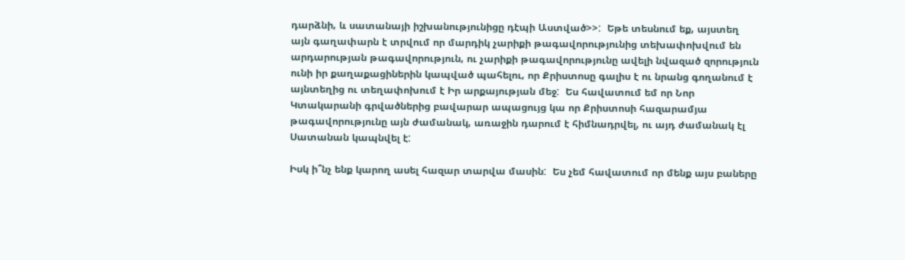դարձնի, և սատանայի իշխանությունիցը դէպի Աստված>>:  Եթե տեսնում եք, այստեղ այն գաղափարն է տրվում որ մարդիկ չարիքի թագավորությունից տեխափոխվում են արդարության թագավորություն, ու չարիքի թագավորությունը ավելի նվազած զորություն ունի իր քաղաքացիներին կապված պահելու, որ Քրիստոսը գալիս է ու նրանց գողանում է այնտեղից ու տեղափոխում է Իր արքայության մեջ:  Ես հավատում եմ որ Նոր Կտակարանի գրվածներից բավարար ապացույց կա որ Քրիստոսի հազարամյա թագավորությունը այն ժամանակ, առաջին դարում է հիմնադրվել, ու այդ ժամանակ էլ Սատանան կապնվել է:

Իսկ ի՞նչ ենք կարող ասել հազար տարվա մասին:  Ես չեմ հավատում որ մենք այս բաները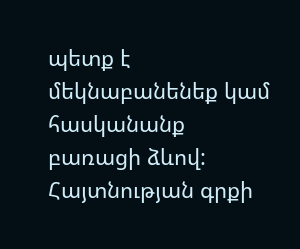պետք է մեկնաբանենեք կամ հասկանանք բառացի ձևով: Հայտնության գրքի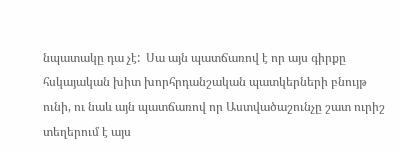նպատակը դա չէ:  Սա այն պատճառով է որ այս գիրքը հսկայական խիտ խորհրդանշական պատկերների բնույթ ունի, ու նաև այն պատճառով որ Աստվածաշունչը շատ ուրիշ տեղերում է այս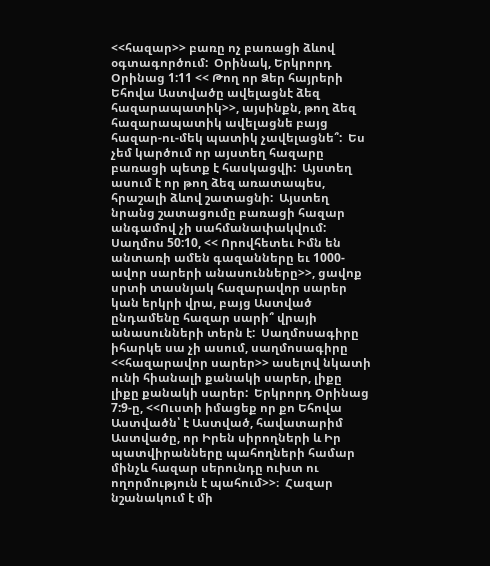<<հազար>> բառը ոչ բառացի ձևով օգտագործում:  Օրինակ, Երկրորդ Օրինաց 1:11 << Թող որ Ձեր հայրերի Եհովա Աստվածը ավելացնէ ձեզ հազարապատիկ>>, այսինքն, թող ձեզ հազարապատիկ ավելացնե բայց հազար-ու-մեկ պատիկ չավելացնե՞:  Ես չեմ կարծում որ այստեղ հազարը բառացի պետք է հասկացվի:  Այստեղ ասում է որ թող ձեզ առատապես, հրաշալի ձևով շատացնի:  Այստեղ նրանց շատացումը բառացի հազար անգամով չի սահմանափակվում:  Սաղմոս 50:10, << Որովհետեւ Իմն են անտառի ամեն գազանները եւ 1000-ավոր սարերի անասունները>>, ցավոք սրտի տասնյակ հազարավոր սարեր կան երկրի վրա, բայց Աստված ընդամենը հազար սարի՞ վրայի անասունների տերն է:  Սաղմոսագիրը իհարկե սա չի ասում, սաղմոսագիրը <<հազարավոր սարեր>> ասելով նկատի ունի հիանալի քանակի սարեր, լիքը լիքը քանակի սարեր:  Երկրորդ Օրինաց 7:9-ը, <<Ուստի իմացեք որ քո Եհովա Աստվածն՝ է Աստված, հավատարիմ Աստվածը, որ Իրեն սիրողների և Իր պատվիրանները պահողների համար մինչև հազար սերունդը ուխտ ու ողորմություն է պահում>>։  Հազար նշանակում է մի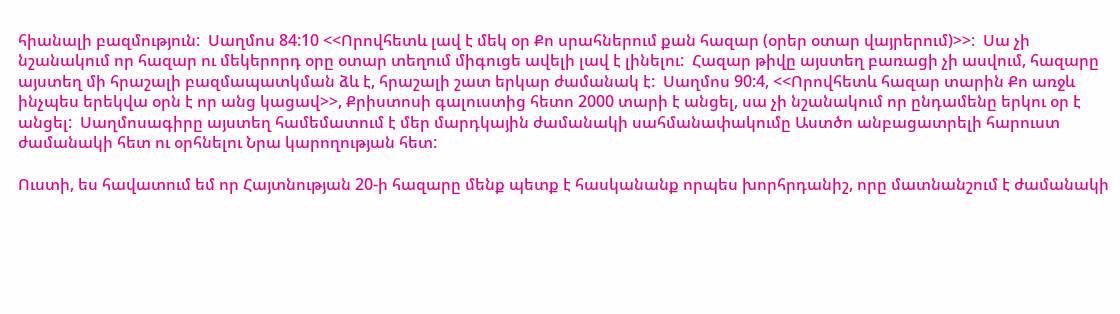հիանալի բազմություն:  Սաղմոս 84:10 <<Որովհետև լավ է մեկ օր Քո սրահներում քան հազար (օրեր օտար վայրերում)>>:  Սա չի նշանակում որ հազար ու մեկերորդ օրը օտար տեղում միգուցե ավելի լավ է լինելու:  Հազար թիվը այստեղ բառացի չի ասվում, հազարը այստեղ մի հրաշալի բազմապատկման ձև է, հրաշալի շատ երկար ժամանակ է:  Սաղմոս 90:4, <<Որովհետև հազար տարին Քո առջև ինչպես երեկվա օրն է որ անց կացավ>>, Քրիստոսի գալուստից հետո 2000 տարի է անցել, սա չի նշանակում որ ընդամենը երկու օր է անցել:  Սաղմոսագիրը այստեղ համեմատում է մեր մարդկային ժամանակի սահմանափակումը Աստծո անբացատրելի հարուստ ժամանակի հետ ու օրհնելու Նրա կարողության հետ:

Ուստի, ես հավատում եմ որ Հայտնության 20-ի հազարը մենք պետք է հասկանանք որպես խորհրդանիշ, որը մատնանշում է ժամանակի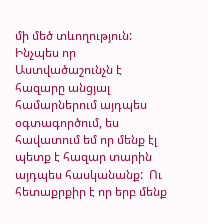մի մեծ տևողություն:  Ինչպես որ Աստվածաշունչն է հազարը անցյալ համարներում այդպես օգտագործում, ես հավատում եմ որ մենք էլ պետք է հազար տարին այդպես հասկանանք:  Ու հետաքրքիր է որ երբ մենք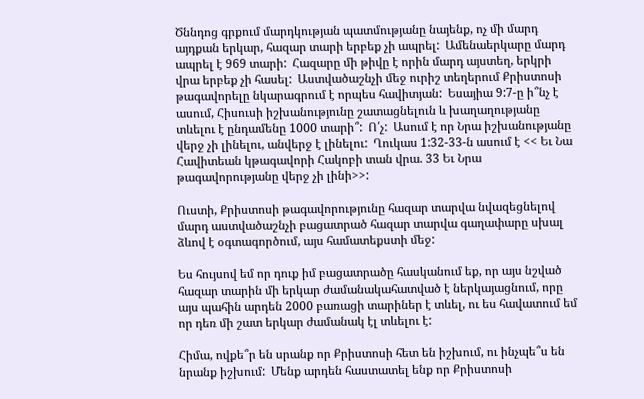Ծննդոց գրքում մարդկության պատմությանը նայենք, ոչ մի մարդ այդքան երկար, հազար տարի երբեք չի ապրել:  Ամենաերկարը մարդ ապրել է 969 տարի:  Հազարը մի թիվը է որին մարդ այստեղ, երկրի վրա երբեք չի հասել:  Աստվածաշնչի մեջ ուրիշ տեղերում Քրիստոսի թագավորելը նկարագրում է որպես հավիտյան:  Եսայիա 9:7-ը ի՞նչ է ասում, Հիսուսի իշխանությունը շատացնելուն և խաղաղությանը տևելու է ընդամենը 1000 տարի՞:  Ո՛չ:  Ասում է որ Նրա իշխանությանը վերջ չի լինելու, անվերջ է լինելու:  Ղուկաս 1:32-33-ն ասում է << Եւ Նա Հավիտեան կթագավորի Հակոբի տան վրա. 33 Եւ Նրա թագավորությանը վերջ չի լինի>>:

Ուստի, Քրիստոսի թագավորությունը հազար տարվա նվազեցնելով մարդ աստվածաշնչի բացատրած հազար տարվա գաղափարը սխալ ձևով է օգտագործում, այս համատեքստի մեջ:

Ես հույսով եմ որ դուք իմ բացատրածը հասկանում եք, որ այս նշված հազար տարին մի երկար ժամանակահատված է ներկայացնում, որը այս պահին արդեն 2000 բառացի տարիներ է տևել, ու ես հավատում եմ որ դեռ մի շատ երկար ժամանակ էլ տևելու է:

Հիմա, ովքե՞ր են սրանք որ Քրիստոսի հետ են իշխում, ու ինչպե՞ս են նրանք իշխում:  Մենք արդեն հաստատել ենք որ Քրիստոսի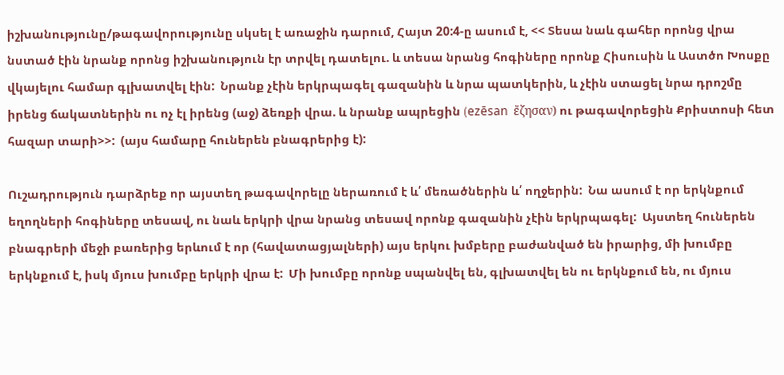իշխանությունը/թագավորությունը սկսել է առաջին դարում, Հայտ 20:4-ը ասում է, << Տեսա նաև գահեր որոնց վրա նստած էին նրանք որոնց իշխանություն էր տրվել դատելու. և տեսա նրանց հոգիները որոնք Հիսուսին և Աստծո Խոսքը վկայելու համար գլխատվել էին:  Նրանք չէին երկրպագել գազանին և նրա պատկերին, և չէին ստացել նրա դրոշմը իրենց ճակատներին ու ոչ էլ իրենց (աջ) ձեռքի վրա. և նրանք ապրեցին (ezēsan  ἔζησαν) ու թագավորեցին Քրիստոսի հետ հազար տարի>>:  (այս համարը հուներեն բնագրերից է):

Ուշադրություն դարձրեք որ այստեղ թագավորելը ներառում է և՛ մեռածներին և՛ ողջերին:  Նա ասում է որ երկնքում եղողների հոգիները տեսավ, ու նաև երկրի վրա նրանց տեսավ որոնք գազանին չէին երկրպագել:  Այստեղ հուներեն բնագրերի մեջի բառերից երևում է որ (հավատացյալների) այս երկու խմբերը բաժանված են իրարից, մի խումբը երկնքում է, իսկ մյուս խումբը երկրի վրա է:  Մի խումբը որոնք սպանվել են, գլխատվել են ու երկնքում են, ու մյուս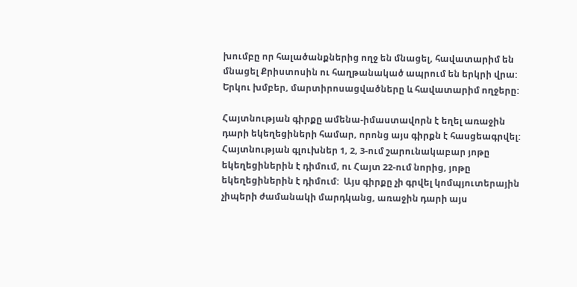խումբը որ հալածանքներից ողջ են մնացել, հավատարիմ են մնացել Քրիստոսին ու հաղթանակած ապրում են երկրի վրա:  Երկու խմբեր, մարտիրոսացվածները և հավատարիմ ողջերը:

Հայտնության գիրքը ամենա-իմաստավորն է եղել առաջին դարի եկեղեցիների համար, որոնց այս գիրքն է հասցեագրվել:  Հայտնության գլուխներ 1, 2, 3-ում շարունակաբար յոթը եկեղեցիներին է դիմում, ու Հայտ 22-ում նորից, յոթը եկեղեցիներին է դիմում:  Այս գիրքը չի գրվել կոմպյուտերային չիպերի ժամանակի մարդկանց, առաջին դարի այս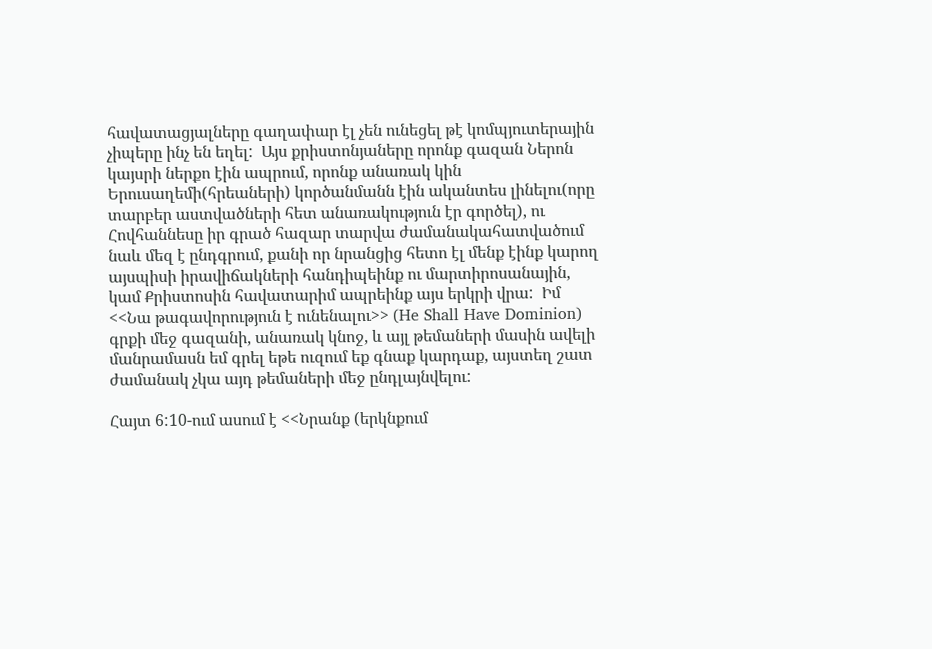հավատացյալները գաղափար էլ չեն ունեցել թէ կոմպյուտերային չիպերը ինչ են եղել:  Այս քրիստոնյաները որոնք գազան Ներոն կայսրի ներքո էին ապրում, որոնք անառակ կին Երուսաղեմի(հրեաների) կործանմանն էին ականտես լինելու(որը տարբեր աստվածների հետ անառակություն էր գործել), ու Հովհաննեսը իր գրած հազար տարվա ժամանակահատվածում նաև մեզ է ընդգրում, քանի որ նրանցից հետո էլ մենք էինք կարող այսպիսի իրավիճակների հանդիպեինք ու մարտիրոսանային, կամ Քրիստոսին հավատարիմ ապրեինք այս երկրի վրա:  Իմ <<Նա թագավորություն է ունենալու>> (He Shall Have Dominion) գրքի մեջ գազանի, անառակ կնոջ, և այլ թեմաների մասին ավելի մանրամասն եմ գրել եթե ուզում եք գնաք կարդաք, այստեղ շատ ժամանակ չկա այդ թեմաների մեջ ընդլայնվելու:

Հայտ 6:10-ում ասում է <<Նրանք (երկնքում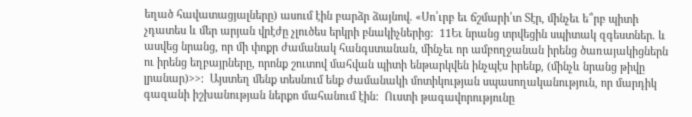եղած հավատացյալները) ասում էին բարձր ձայնով. «Սո՛ւրբ եւ ճշմարի՛տ Տէր, մինչեւ ե՞րբ պիտի չդատես և մեր արյան վրէժը չլուծես երկրի բնակիչներից:  11Եւ նրանց տրվեցին սպիտակ զգեստներ. և ասվեց նրանց, որ մի փոքր ժամանակ հանգստանան, մինչեւ որ ամբողջանան իրենց ծառայակիցներն ու իրենց եղբայրները, որոնք շուտով մահվան պիտի ենթարկվեն ինչպէս իրենք, (մինչև նրանց թիվը լրանար)>>:  Այստեղ մենք տեսնում ենք ժամանակի մոտիկության սպասողականություն, որ մարդիկ գազանի իշխանության ներքո մահանում էին:  Ուստի թագավորությունը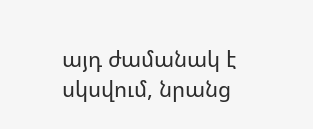այդ ժամանակ է սկսվում, նրանց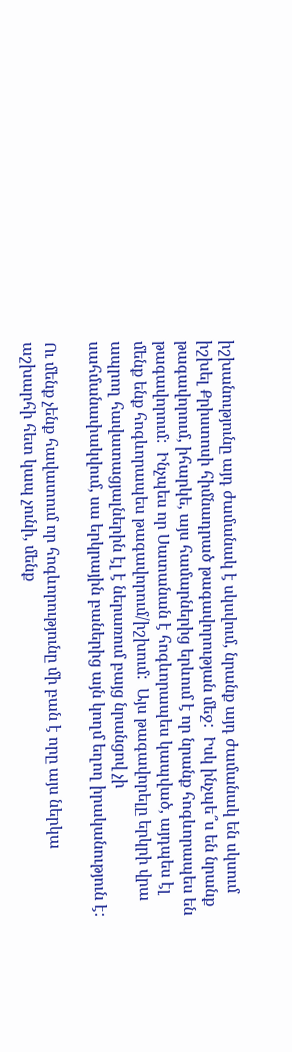իշխանությունը այդ ժամանակ է սկսվում, նրանք այդ ժամանակ են սկսում իշխել Քրիստոսի հիմնադրած թագավորության մեջ:  Իսկ ինչպե՞ս են նրանք թագավորում, իհարկե, այս համարներից երևում է որ նրանք հոգևորապես են թագավորում:  Ինչպես որ Սատանան է հոգևորապես կապված, այդպես էլ մենք ենք հոգևորապես թագավորում/իշխում:  Այս թագավորելը երկրի վրա ապրող հավատացյալներին էլ է ներառում բայց նրանցով չի սահմանափակվում, սա երկրային բաներից այն կողմ եղող իրականություն է:

Ու մենք չենք հավատում որ հոգևորությունը մի բան է որը այս ներկա աշխարհի հետ կապ չունի, մենք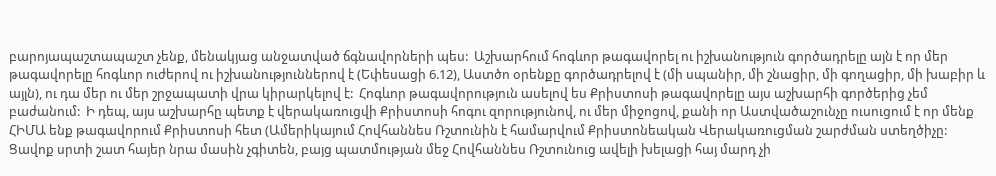բարոյապաշտապաշտ չենք, մենակյաց անջատված ճգնավորների պես:  Աշխարհում հոգևոր թագավորել ու իշխանություն գործադրելը այն է որ մեր թագավորելը հոգևոր ուժերով ու իշխանություններով է (Եփեսացի 6.12), Աստծո օրենքը գործադրելով է (մի սպանիր, մի շնացիր, մի գողացիր, մի խաբիր և այլն), ու դա մեր ու մեր շրջապատի վրա կիրարկելով է:  Հոգևոր թագավորություն ասելով ես Քրիստոսի թագավորելը այս աշխարհի գործերից չեմ բաժանում:  Ի դեպ, այս աշխարհը պետք է վերակառուցվի Քրիստոսի հոգու զորությունով, ու մեր միջոցով, քանի որ Աստվածաշունչը ուսուցում է որ մենք ՀԻՄԱ ենք թագավորում Քրիստոսի հետ (Ամերիկայում Հովհաննես Ռշտունին է համարվում Քրիստոնեական Վերակառուցման շարժման ստեղծիչը:  Ցավոք սրտի շատ հայեր նրա մասին չգիտեն, բայց պատմության մեջ Հովհաննես Ռշտունուց ավելի խելացի հայ մարդ չի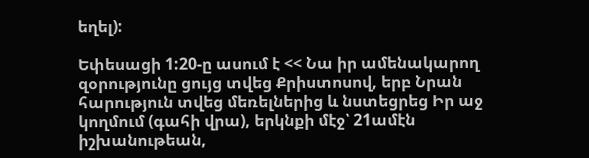եղել):

Եփեսացի 1:20-ը ասում է << Նա իր ամենակարող զօրությունը ցույց տվեց Քրիստոսով, երբ Նրան հարություն տվեց մեռելներից և նստեցրեց Իր աջ կողմում (գահի վրա), երկնքի մէջ՝ 21ամէն իշխանութեան,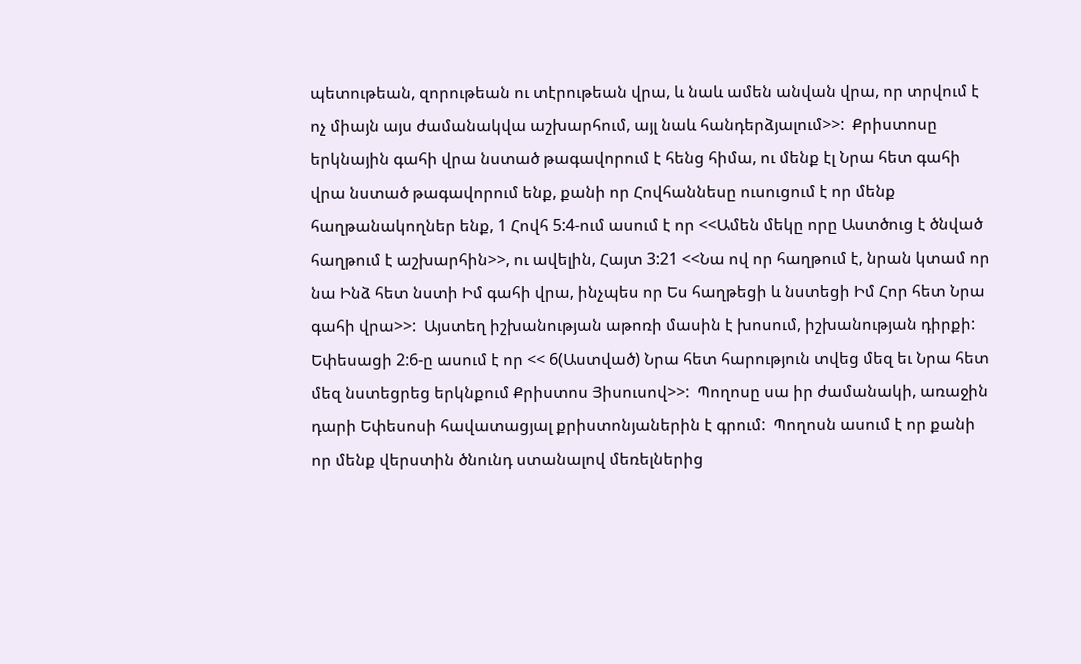պետութեան, զորութեան ու տէրութեան վրա, և նաև ամեն անվան վրա, որ տրվում է ոչ միայն այս ժամանակվա աշխարհում, այլ նաև հանդերձյալում>>:  Քրիստոսը երկնային գահի վրա նստած թագավորում է հենց հիմա, ու մենք էլ Նրա հետ գահի վրա նստած թագավորում ենք, քանի որ Հովհաննեսը ուսուցում է որ մենք հաղթանակողներ ենք, 1 Հովհ 5:4-ում ասում է որ <<Ամեն մեկը որը Աստծուց է ծնված հաղթում է աշխարհին>>, ու ավելին, Հայտ 3:21 <<Նա ով որ հաղթում է, նրան կտամ որ նա Ինձ հետ նստի Իմ գահի վրա, ինչպես որ Ես հաղթեցի և նստեցի Իմ Հոր հետ Նրա գահի վրա>>:  Այստեղ իշխանության աթոռի մասին է խոսում, իշխանության դիրքի:  Եփեսացի 2:6-ը ասում է որ << 6(Աստված) Նրա հետ հարություն տվեց մեզ եւ Նրա հետ մեզ նստեցրեց երկնքում Քրիստոս Յիսուսով>>:  Պողոսը սա իր ժամանակի, առաջին դարի Եփեսոսի հավատացյալ քրիստոնյաներին է գրում:  Պողոսն ասում է որ քանի որ մենք վերստին ծնունդ ստանալով մեռելներից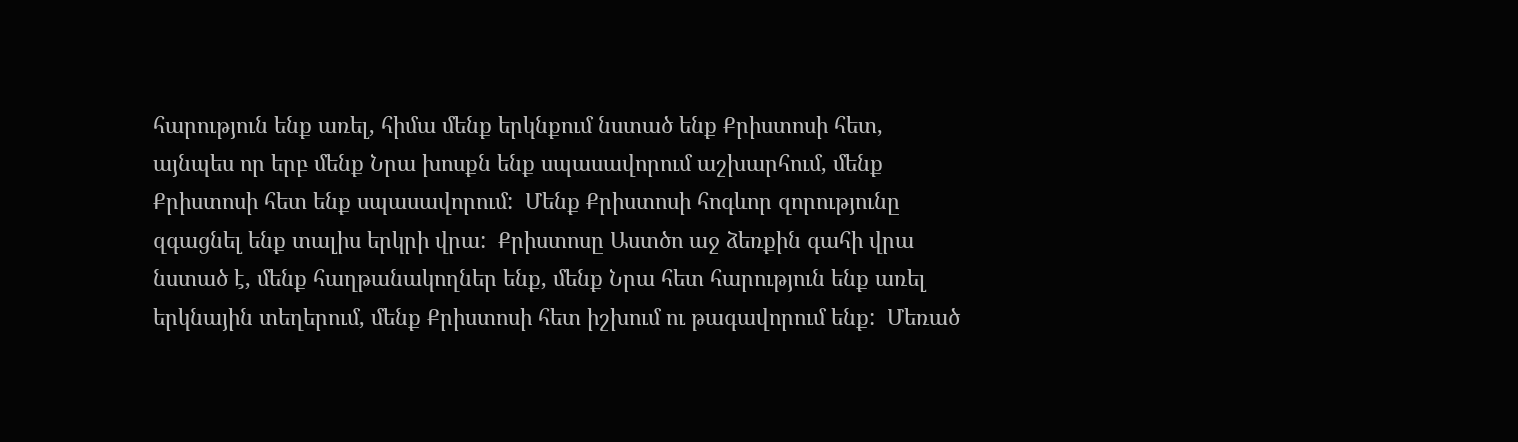հարություն ենք առել, հիմա մենք երկնքում նստած ենք Քրիստոսի հետ, այնպես որ երբ մենք Նրա խոսքն ենք սպասավորում աշխարհում, մենք Քրիստոսի հետ ենք սպասավորում:  Մենք Քրիստոսի հոգևոր զորությունը զգացնել ենք տալիս երկրի վրա:  Քրիստոսը Աստծո աջ ձեռքին գահի վրա նստած է, մենք հաղթանակողներ ենք, մենք Նրա հետ հարություն ենք առել երկնային տեղերում, մենք Քրիստոսի հետ իշխում ու թագավորում ենք:  Մեռած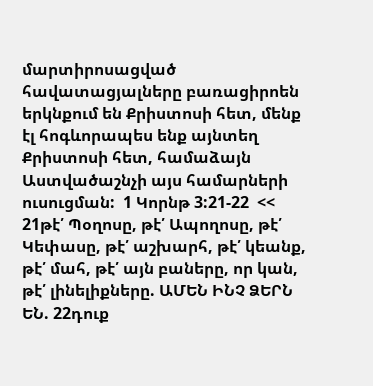մարտիրոսացված հավատացյալները բառացիրոեն երկնքում են Քրիստոսի հետ, մենք էլ հոգևորապես ենք այնտեղ Քրիստոսի հետ, համաձայն Աստվածաշնչի այս համարների ուսուցման:  1 Կորնթ 3:21-22  << 21թէ՛ Պօղոսը, թէ՛ Ապողոսը, թէ՛ Կեփասը, թէ՛ աշխարհ, թէ՛ կեանք, թէ՛ մահ, թէ՛ այն բաները, որ կան, թէ՛ լինելիքները. ԱՄԵՆ ԻՆՉ ՁԵՐՆ ԵՆ. 22դուք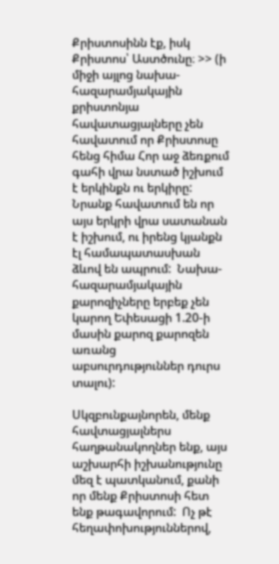Քրիստոսինն էք, իսկ Քրիստոս՝ Աստծունը։ >> (ի միջի այլոց նախա-հազարամյակային քրիստոնյա հավատացյալները չեն հավատում որ Քրիստոսը հենց հիմա Հոր աջ ձեռքում գահի վրա նստած իշխում է երկինքն ու երկիրը:  Նրանք հավատում են որ այս երկրի վրա սատանան է իշխում, ու իրենց կյանքն էլ համապատասխան ձևով են ապրում:  Նախա-հազարամյակային քարոզիչները երբեք չեն կարող Եփեսացի 1.20-ի մասին քարոզ քարոզեն առանց աբսուրդություններ դուրս տալու):

Սկզբունքայնորեն, մենք հավտացյալներս հաղթանակողներ ենք, այս աշխարհի իշխանությունը մեզ է պատկանում, քանի որ մենք Քրիստոսի հետ ենք թագավորում:  Ոչ թէ հեղափոխություններով,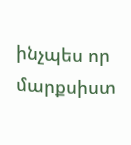ինչպես որ մարքսիստ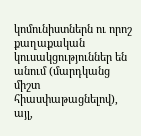կոմունիստներն ու որոշ քաղաքական կուսակցություններ են անում (մարդկանց միշտ հիասփաթացնելով), այլ,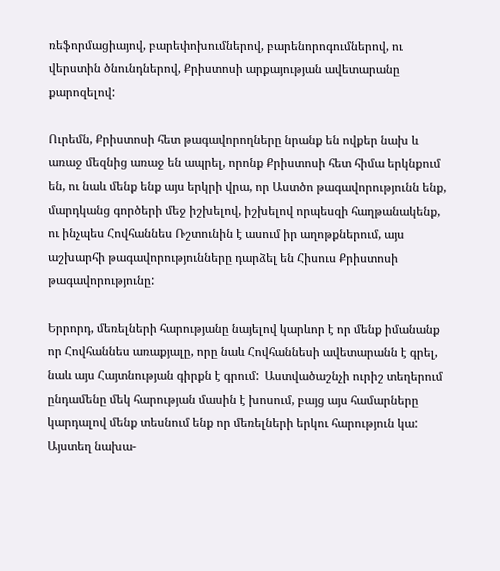ռեֆորմացիայով, բարեփոխումներով, բարենորոգումներով, ու վերստին ծնունդներով, Քրիստոսի արքայության ավետարանը քարոզելով:

Ուրեմն, Քրիստոսի հետ թագավորողները նրանք են ովքեր նախ և առաջ մեզնից առաջ են ապրել, որոնք Քրիստոսի հետ հիմա երկնքում են, ու նաև մենք ենք այս երկրի վրա, որ Աստծո թագավորությունն ենք, մարդկանց գործերի մեջ իշխելով, իշխելով որպեսզի հաղթանակենք, ու ինչպես Հովհաննես Ռշտունին է ասում իր աղոթքներում, այս աշխարհի թագավորությունները դարձել են Հիսուս Քրիստոսի թագավորությունը:

Երրորդ, մեռելների հարությանը նայելով կարևոր է որ մենք իմանանք որ Հովհաննես առաքյալը, որը նաև Հովհաննեսի ավետարանն է գրել, նաև այս Հայտնության գիրքն է գրում:  Աստվածաշնչի ուրիշ տեղերում ընդամենը մեկ հարության մասին է խոսում, բայց այս համարները կարդալով մենք տեսնում ենք որ մեռելների երկու հարություն կա:  Այստեղ նախա-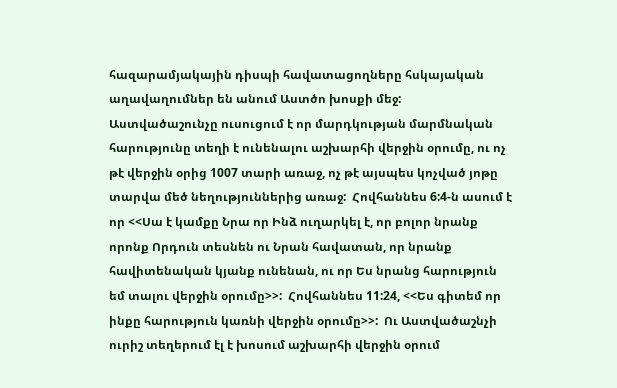հազարամյակային դիսպի հավատացողները հսկայական աղավաղումներ են անում Աստծո խոսքի մեջ:  Աստվածաշունչը ուսուցում է որ մարդկության մարմնական հարությունը տեղի է ունենալու աշխարհի վերջին օրումը, ու ոչ թէ վերջին օրից 1007 տարի առաջ, ոչ թէ այսպես կոչված յոթը տարվա մեծ նեղություններից առաջ:  Հովհաննես 6:4-ն ասում է որ <<Սա է կամքը Նրա որ Ինձ ուղարկել է, որ բոլոր նրանք որոնք Որդուն տեսնեն ու Նրան հավատան, որ նրանք հավիտենական կյանք ունենան, ու որ Ես նրանց հարություն եմ տալու վերջին օրումը>>:  Հովհաննես 11:24, <<Ես գիտեմ որ ինքը հարություն կառնի վերջին օրումը>>:  Ու Աստվածաշնչի ուրիշ տեղերում էլ է խոսում աշխարհի վերջին օրում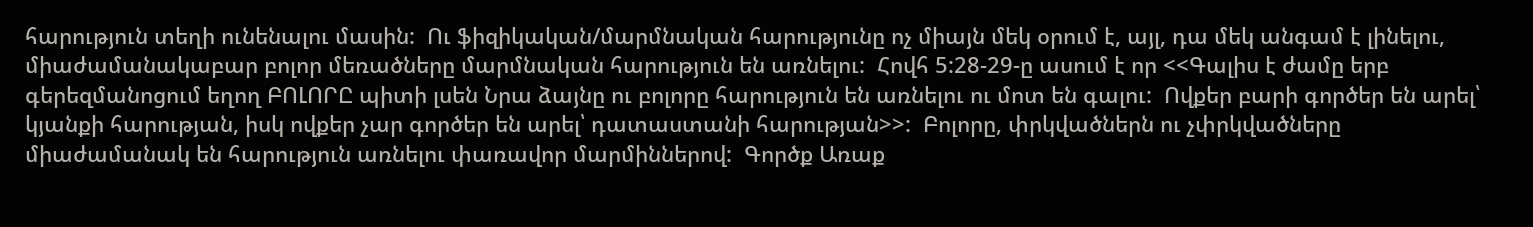հարություն տեղի ունենալու մասին:  Ու ֆիզիկական/մարմնական հարությունը ոչ միայն մեկ օրում է, այլ, դա մեկ անգամ է լինելու, միաժամանակաբար բոլոր մեռածները մարմնական հարություն են առնելու:  Հովհ 5:28-29-ը ասում է որ <<Գալիս է ժամը երբ գերեզմանոցում եղող ԲՈԼՈՐԸ պիտի լսեն Նրա ձայնը ու բոլորը հարություն են առնելու ու մոտ են գալու:  Ովքեր բարի գործեր են արել՝ կյանքի հարության, իսկ ովքեր չար գործեր են արել՝ դատաստանի հարության>>:  Բոլորը, փրկվածներն ու չփրկվածները միաժամանակ են հարություն առնելու փառավոր մարմիններով:  Գործք Առաք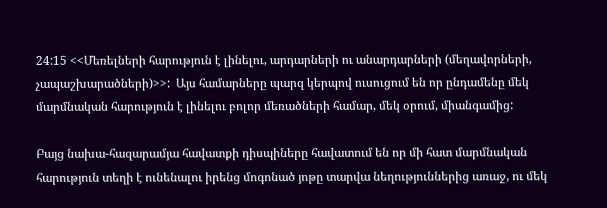24:15 <<Մեռելների հարություն է լինելու, արդարների ու անարդարների (մեղավորների, չապաշխարածների)>>:  Այս համարները պարզ կերպով ուսուցում են որ ընդամենը մեկ մարմնական հարություն է լինելու բոլոր մեռածների համար, մեկ օրում, միանգամից:

Բայց նախա-հազարամյա հավատքի դիսպիները հավատում են որ մի հատ մարմնական հարություն տեղի է ունենալու իրենց մոգոնած յոթը տարվա նեղություններից առաջ, ու մեկ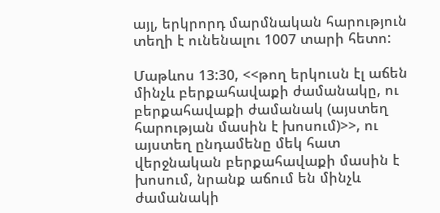այլ, երկրորդ մարմնական հարություն տեղի է ունենալու 1007 տարի հետո:

Մաթևոս 13:30, <<թող երկուսն էլ աճեն մինչև բերքահավաքի ժամանակը, ու բերքահավաքի ժամանակ (այստեղ հարության մասին է խոսում)>>, ու այստեղ ընդամենը մեկ հատ վերջնական բերքահավաքի մասին է խոսում, նրանք աճում են մինչև ժամանակի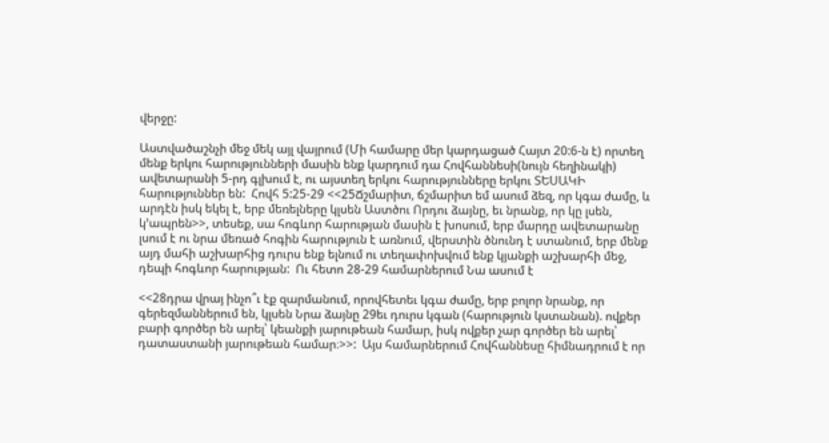վերջը:

Աստվածաշնչի մեջ մեկ այլ վայրում (Մի համարը մեր կարդացած Հայտ 20:6-ն է) որտեղ մենք երկու հարությունների մասին ենք կարդում դա Հովհաննեսի(նույն հեղինակի) ավետարանի 5-րդ գլխում է, ու այստեղ երկու հարությունները երկու ՏԵՍԱԿԻ հարություններ են:  Հովհ 5:25-29 <<25Ճշմարիտ, ճշմարիտ եմ ասում ձեզ, որ կգա ժամը, և արդէն իսկ եկել է, երբ մեռելները կլսեն Աստծու Որդու ձայնը, եւ նրանք, որ կը լսեն, կ՚ապրեն>>, տեսեք, սա հոգևոր հարության մասին է խոսում, երբ մարդը ավետարանը լսում է ու նրա մեռած հոգին հարություն է առնում, վերստին ծնունդ է ստանում, երբ մենք այդ մահի աշխարհից դուրս ենք ելնում ու տեղափոխվում ենք կյանքի աշխարհի մեջ, դեպի հոգևոր հարության:  Ու հետո 28-29 համարներում Նա ասում է

<<28դրա վրայ ինչո՞ւ էք զարմանում, որովհետեւ կգա ժամը, երբ բոլոր նրանք, որ գերեզմաններում են, կլսեն Նրա ձայնը 29եւ դուրս կգան (հարություն կստանան). ովքեր բարի գործեր են արել՝ կեանքի յարութեան համար, իսկ ովքեր չար գործեր են արել՝ դատաստանի յարութեան համար։>>:  Այս համարներում Հովհաննեսը հիմնադրում է որ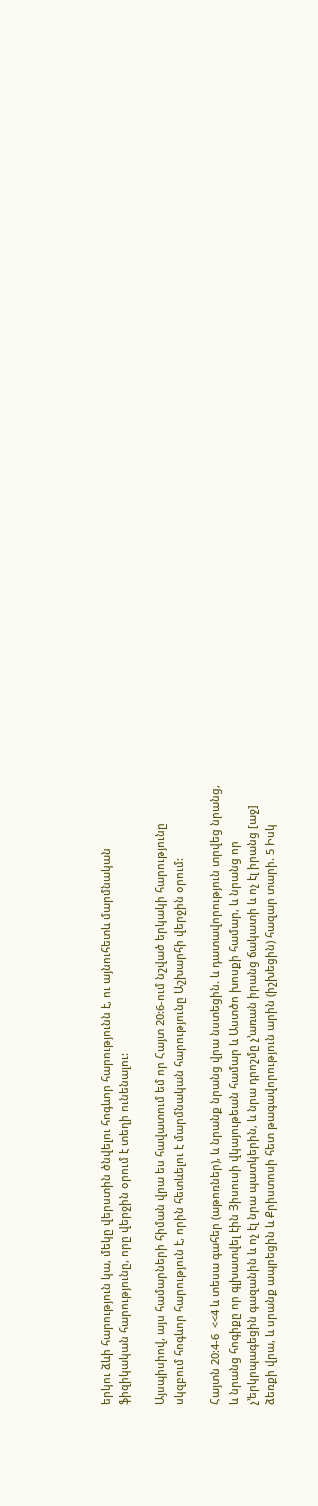երկու ձևի հարություն կա, մեկը վերստին ծնվելու հոգևոր հարությունն է, ու այնուհետև մարմնական ֆիզիկական հարությունը, որը վերջին օրում է տեղի ունենալու:

Այսպիսիով, այս համարների հիման վրա ես հավատում եմ որ Հայտ 20:6-ում նշված երկակի հարությունը սկզբում հոգևոր հարություն է, որին հետևելու է մարմնական հարությունը Աշխարհի վերջին օրում:

Հայտն 20:4-6  <<4 և տեսա գահեր (աթոռներ), և նրանք նրանց վրա նստեցին. և դատավորություն տրվեց նրանց, և նրանց հոգիքը որ գլխատվել էին Յիսուսի վկայութեան համար և Աստծո խոսքի համար, և նրանց որ չ’երկրպագեցին գազանին և ոչ էլ նրա պատկերին, և նրա դրոշմը չ’առան իրանց ճակատի և ոչ էլ իրանց [աջ] ձեռքի վրա, և սրանք ապրեցին և Քրիստոսի հետ թագավորություն արին (իշխեցին) հազար տարի. 5 Իսկ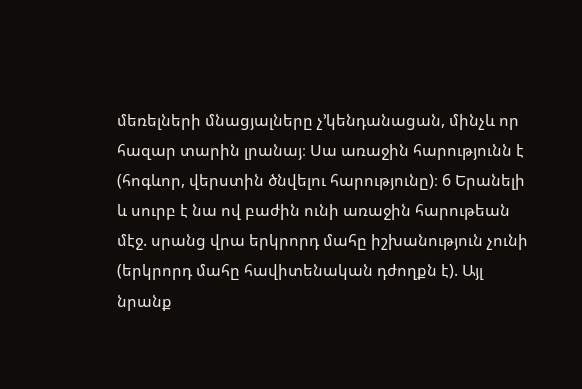մեռելների մնացյալները չ’կենդանացան, մինչև որ հազար տարին լրանայ։ Սա առաջին հարությունն է (հոգևոր, վերստին ծնվելու հարությունը)։ 6 Երանելի և սուրբ է նա ով բաժին ունի առաջին հարութեան մէջ. սրանց վրա երկրորդ մահը իշխանություն չունի (երկրորդ մահը հավիտենական դժողքն է). Այլ նրանք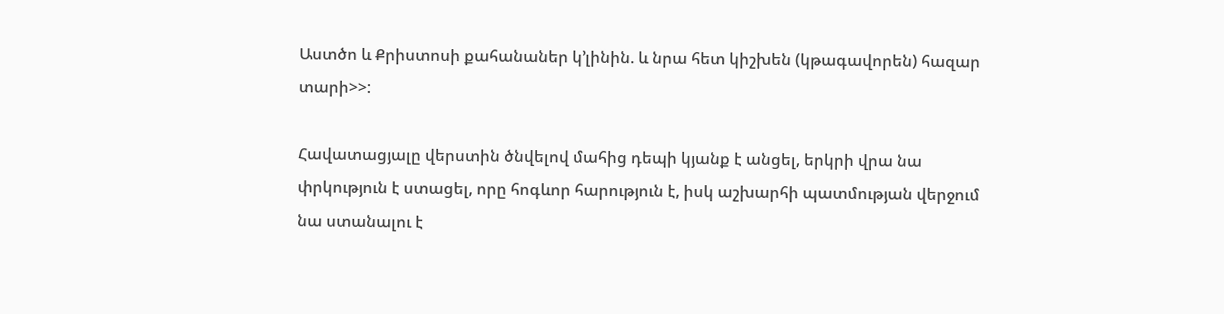Աստծո և Քրիստոսի քահանաներ կ’լինին. և նրա հետ կիշխեն (կթագավորեն) հազար տարի>>:

Հավատացյալը վերստին ծնվելով մահից դեպի կյանք է անցել, երկրի վրա նա փրկություն է ստացել, որը հոգևոր հարություն է, իսկ աշխարհի պատմության վերջում նա ստանալու է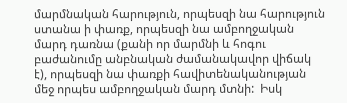մարմնական հարություն, որպեսզի նա հարություն ստանա ի փառք, որպեսզի նա ամբողջական մարդ դառնա (քանի որ մարմնի և հոգու բաժանումը անբնական ժամանակավոր վիճակ է), որպեսզի նա փառքի հավիտենականության մեջ որպես ամբողջական մարդ մտնի:  Իսկ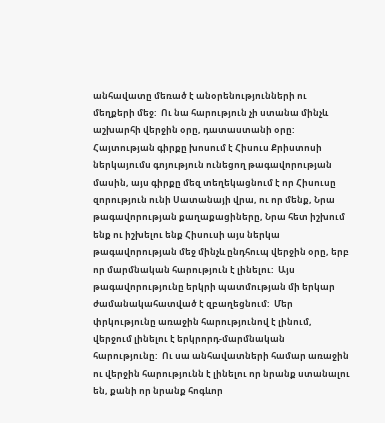անհավատը մեռած է անօրենությունների ու մեղքերի մեջ:  Ու նա հարություն չի ստանա մինչև աշխարհի վերջին օրը, դատաստանի օրը:  Հայտության գիրքը խոսում է Հիսուս Քրիստոսի ներկայումս գոյություն ունեցող թագավորության մասին, այս գիրքը մեզ տեղեկացնում է որ Հիսուսը զորություն ունի Սատանայի վրա, ու որ մենք, Նրա թագավորության քաղաքացիները, Նրա հետ իշխում ենք ու իշխելու ենք Հիսուսի այս ներկա թագավորության մեջ մինչև ընդհուպ վերջին օրը, երբ որ մարմնական հարություն է լինելու:  Այս թագավորությունը երկրի պատմության մի երկար ժամանակահատված է զբաղեցնում:  Մեր փրկությունը առաջին հարությունով է լինում, վերջում լինելու է երկրորդ-մարմնական հարությունը:  Ու սա անհավատների համար առաջին ու վերջին հարությունն է լինելու որ նրանք ստանալու են, քանի որ նրանք հոգևոր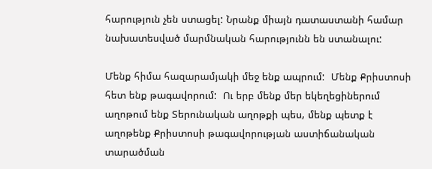հարություն չեն ստացել: Նրանք միայն դատաստանի համար նախատեսված մարմնական հարությունն են ստանալու:

Մենք հիմա հազարամյակի մեջ ենք ապրում:  Մենք Քրիստոսի հետ ենք թագավորում:  Ու երբ մենք մեր եկեղեցիներում աղոթում ենք Տերունական աղոթքի պես, մենք պետք է աղոթենք Քրիստոսի թագավորության աստիճանական տարածման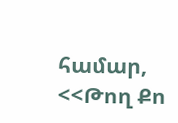համար, <<Թող Քո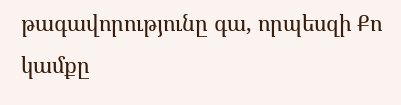թագավորությունը գա, որպեսզի Քո կամքը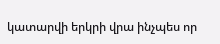կատարվի երկրի վրա ինչպես որ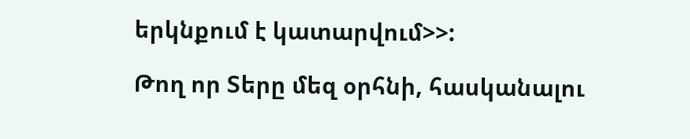երկնքում է կատարվում>>:

Թող որ Տերը մեզ օրհնի, հասկանալու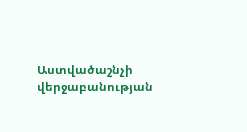Աստվածաշնչի վերջաբանության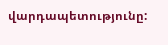վարդապետությունը: